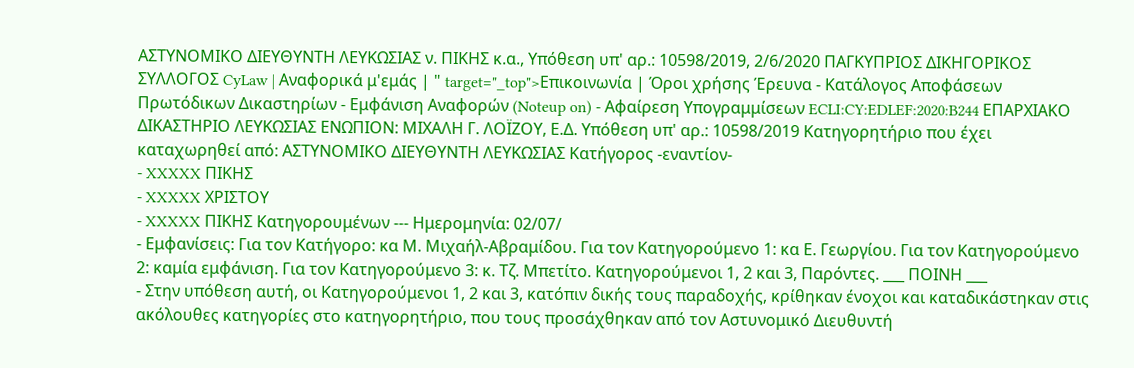ΑΣΤΥΝΟΜΙΚΟ ΔΙΕΥΘΥΝΤΗ ΛΕΥΚΩΣΙΑΣ ν. ΠΙΚΗΣ κ.α., Υπόθεση υπ' αρ.: 10598/2019, 2/6/2020 ΠΑΓΚΥΠΡΙΟΣ ΔΙΚΗΓΟΡΙΚΟΣ ΣΥΛΛΟΓΟΣ CyLaw | Αναφορικά μ'εμάς | " target="_top">Επικοινωνία | Όροι χρήσης Έρευνα - Κατάλογος Αποφάσεων Πρωτόδικων Δικαστηρίων - Εμφάνιση Αναφορών (Noteup on) - Αφαίρεση Υπογραμμίσεων ECLI:CY:EDLEF:2020:B244 ΕΠΑΡΧΙΑΚΟ ΔΙΚΑΣΤΗΡΙΟ ΛΕΥΚΩΣΙΑΣ ΕΝΩΠΙΟΝ: ΜΙΧΑΛΗ Γ. ΛΟΪΖΟΥ, Ε.Δ. Υπόθεση υπ' αρ.: 10598/2019 Κατηγορητήριο που έχει καταχωρηθεί από: ΑΣΤΥΝΟΜΙΚΟ ΔΙΕΥΘΥΝΤΗ ΛΕΥΚΩΣΙΑΣ Κατήγορος -εναντίον-
- XXXXX ΠΙΚΗΣ
- XXXXX ΧΡΙΣΤΟΥ
- XXXXX ΠΙΚΗΣ Κατηγορουμένων --- Ημερομηνία: 02/07/
- Εμφανίσεις: Για τον Κατήγορο: κα Μ. Μιχαήλ-Αβραμίδου. Για τον Κατηγορούμενο 1: κα Ε. Γεωργίου. Για τον Κατηγορούμενο 2: καμία εμφάνιση. Για τον Κατηγορούμενο 3: κ. Τζ. Μπετίτο. Κατηγορούμενοι 1, 2 και 3, Παρόντες. ___ ΠΟΙΝΗ ___
- Στην υπόθεση αυτή, οι Κατηγορούμενοι 1, 2 και 3, κατόπιν δικής τους παραδοχής, κρίθηκαν ένοχοι και καταδικάστηκαν στις ακόλουθες κατηγορίες στο κατηγορητήριο, που τους προσάχθηκαν από τον Αστυνομικό Διευθυντή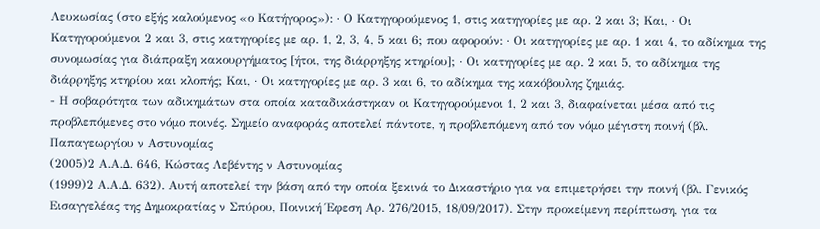Λευκωσίας (στο εξής καλούμενος «ο Κατήγορος»): · Ο Κατηγορούμενος 1, στις κατηγορίες με αρ. 2 και 3; Και, · Οι Κατηγορούμενοι 2 και 3, στις κατηγορίες με αρ. 1, 2, 3, 4, 5 και 6; που αφορούν: · Οι κατηγορίες με αρ. 1 και 4, το αδίκημα της συνομωσίας για διάπραξη κακουργήματος [ήτοι, της διάρρηξης κτηρίου]; · Οι κατηγορίες με αρ. 2 και 5, το αδίκημα της διάρρηξης κτηρίου και κλοπής; Και, · Οι κατηγορίες με αρ. 3 και 6, το αδίκημα της κακόβουλης ζημιάς.
- Η σοβαρότητα των αδικημάτων στα οποία καταδικάστηκαν οι Κατηγορούμενοι 1, 2 και 3, διαφαίνεται μέσα από τις προβλεπόμενες στο νόμο ποινές. Σημείο αναφοράς αποτελεί πάντοτε, η προβλεπόμενη από τον νόμο μέγιστη ποινή (βλ. Παπαγεωργίου ν Αστυνομίας
(2005)2 Α.Α.Δ. 646, Κώστας Λεβέντης ν Αστυνομίας
(1999)2 Α.Α.Δ. 632). Αυτή αποτελεί την βάση από την οποία ξεκινά το Δικαστήριο για να επιμετρήσει την ποινή (βλ. Γενικός Εισαγγελέας της Δημοκρατίας ν Σπύρου, Ποινική Έφεση Αρ. 276/2015, 18/09/2017). Στην προκείμενη περίπτωση, για τα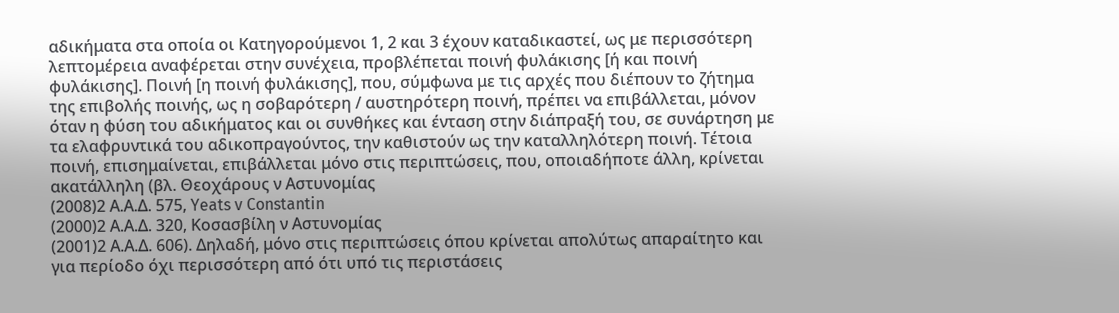αδικήματα στα οποία οι Κατηγορούμενοι 1, 2 και 3 έχουν καταδικαστεί, ως με περισσότερη λεπτομέρεια αναφέρεται στην συνέχεια, προβλέπεται ποινή φυλάκισης [ή και ποινή φυλάκισης]. Ποινή [η ποινή φυλάκισης], που, σύμφωνα με τις αρχές που διέπουν το ζήτημα της επιβολής ποινής, ως η σοβαρότερη / αυστηρότερη ποινή, πρέπει να επιβάλλεται, μόνον όταν η φύση του αδικήματος και οι συνθήκες και ένταση στην διάπραξή του, σε συνάρτηση με τα ελαφρυντικά του αδικοπραγούντος, την καθιστούν ως την καταλληλότερη ποινή. Τέτοια ποινή, επισημαίνεται, επιβάλλεται μόνο στις περιπτώσεις, που, οποιαδήποτε άλλη, κρίνεται ακατάλληλη (βλ. Θεοχάρους ν Αστυνομίας
(2008)2 Α.Α.Δ. 575, Yeats v Constantin
(2000)2 Α.Α.Δ. 320, Κοσασβίλη ν Αστυνομίας
(2001)2 Α.Α.Δ. 606). Δηλαδή, μόνο στις περιπτώσεις όπου κρίνεται απολύτως απαραίτητο και για περίοδο όχι περισσότερη από ότι υπό τις περιστάσεις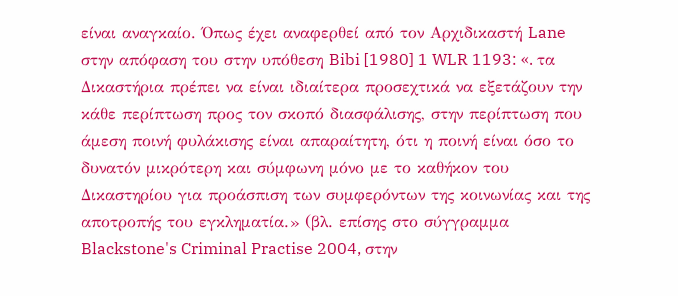είναι αναγκαίο. Όπως έχει αναφερθεί από τον Αρχιδικαστή Lane στην απόφαση του στην υπόθεση Bibi [1980] 1 WLR 1193: «. τα Δικαστήρια πρέπει να είναι ιδιαίτερα προσεχτικά να εξετάζουν την κάθε περίπτωση προς τον σκοπό διασφάλισης, στην περίπτωση που άμεση ποινή φυλάκισης είναι απαραίτητη, ότι η ποινή είναι όσο το δυνατόν μικρότερη και σύμφωνη μόνο με το καθήκον του Δικαστηρίου για προάσπιση των συμφερόντων της κοινωνίας και της αποτροπής του εγκληματία.» (βλ. επίσης στο σύγγραμμα Blackstone's Criminal Practise 2004, στην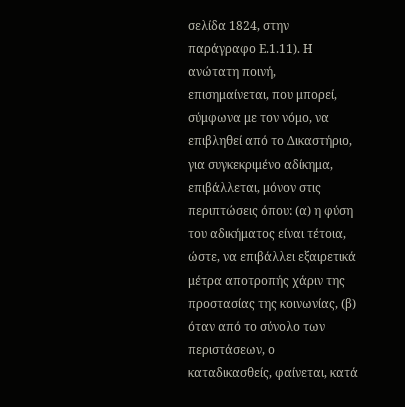σελίδα 1824, στην παράγραφο Ε.1.11). Η ανώτατη ποινή, επισημαίνεται, που μπορεί, σύμφωνα με τον νόμο, να επιβληθεί από το Δικαστήριο, για συγκεκριμένο αδίκημα, επιβάλλεται, μόνον στις περιπτώσεις όπου: (α) η φύση του αδικήματος είναι τέτοια, ώστε, να επιβάλλει εξαιρετικά μέτρα αποτροπής χάριν της προστασίας της κοινωνίας, (β) όταν από το σύνολο των περιστάσεων, ο καταδικασθείς, φαίνεται, κατά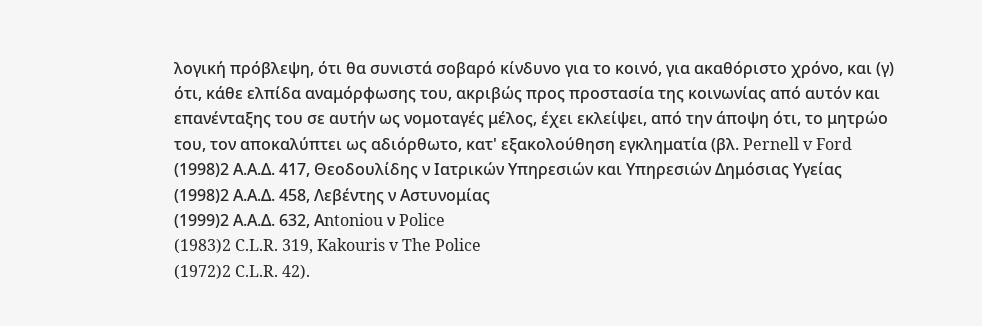λογική πρόβλεψη, ότι θα συνιστά σοβαρό κίνδυνο για το κοινό, για ακαθόριστο χρόνο, και (γ) ότι, κάθε ελπίδα αναμόρφωσης του, ακριβώς προς προστασία της κοινωνίας από αυτόν και επανένταξης του σε αυτήν ως νομοταγές μέλος, έχει εκλείψει, από την άποψη ότι, το μητρώο του, τον αποκαλύπτει ως αδιόρθωτο, κατ' εξακολούθηση εγκληματία (βλ. Pernell v Ford
(1998)2 Α.Α.Δ. 417, Θεοδουλίδης ν Ιατρικών Υπηρεσιών και Υπηρεσιών Δημόσιας Υγείας
(1998)2 Α.Α.Δ. 458, Λεβέντης ν Αστυνομίας
(1999)2 Α.Α.Δ. 632, Αntoniou ν Police
(1983)2 C.L.R. 319, Kakouris v The Police
(1972)2 C.L.R. 42).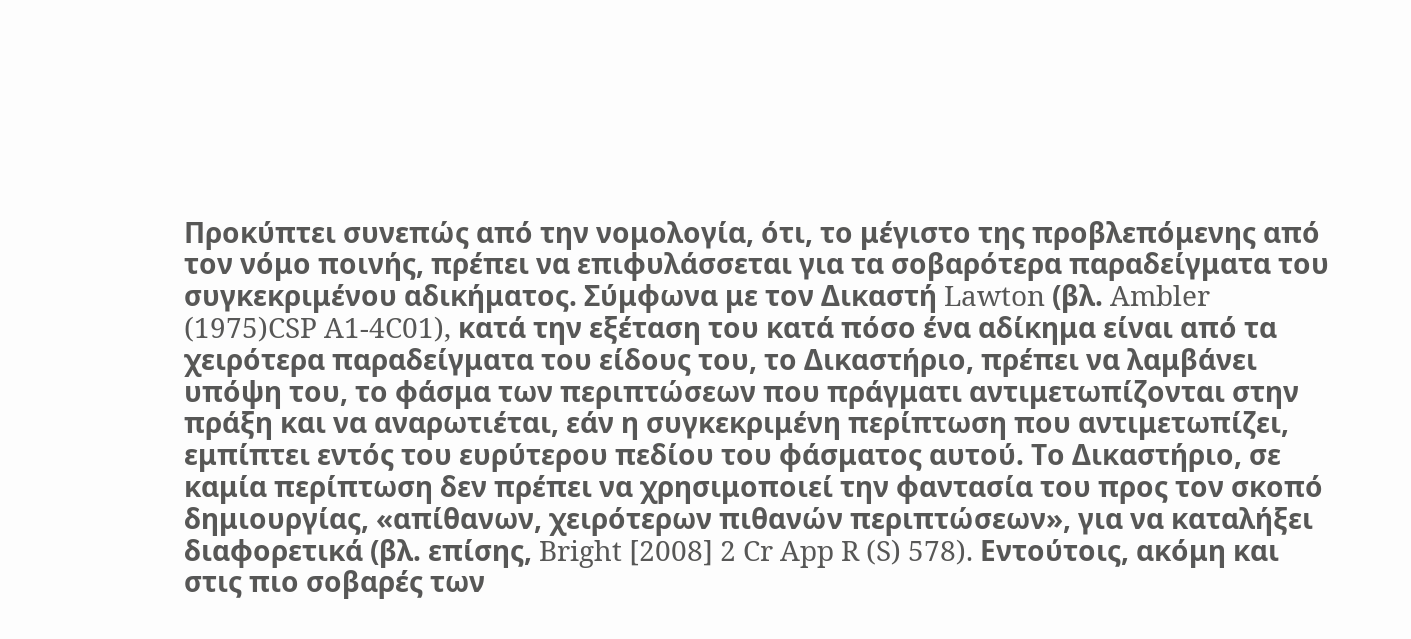Προκύπτει συνεπώς από την νομολογία, ότι, το μέγιστο της προβλεπόμενης από τον νόμο ποινής, πρέπει να επιφυλάσσεται για τα σοβαρότερα παραδείγματα του συγκεκριμένου αδικήματος. Σύμφωνα με τον Δικαστή Lawton (βλ. Ambler
(1975)CSP A1-4C01), κατά την εξέταση του κατά πόσο ένα αδίκημα είναι από τα χειρότερα παραδείγματα του είδους του, το Δικαστήριο, πρέπει να λαμβάνει υπόψη του, το φάσμα των περιπτώσεων που πράγματι αντιμετωπίζονται στην πράξη και να αναρωτιέται, εάν η συγκεκριμένη περίπτωση που αντιμετωπίζει, εμπίπτει εντός του ευρύτερου πεδίου του φάσματος αυτού. Το Δικαστήριο, σε καμία περίπτωση δεν πρέπει να χρησιμοποιεί την φαντασία του προς τον σκοπό δημιουργίας, «απίθανων, χειρότερων πιθανών περιπτώσεων», για να καταλήξει διαφορετικά (βλ. επίσης, Bright [2008] 2 Cr App R (S) 578). Εντούτοις, ακόμη και στις πιο σοβαρές των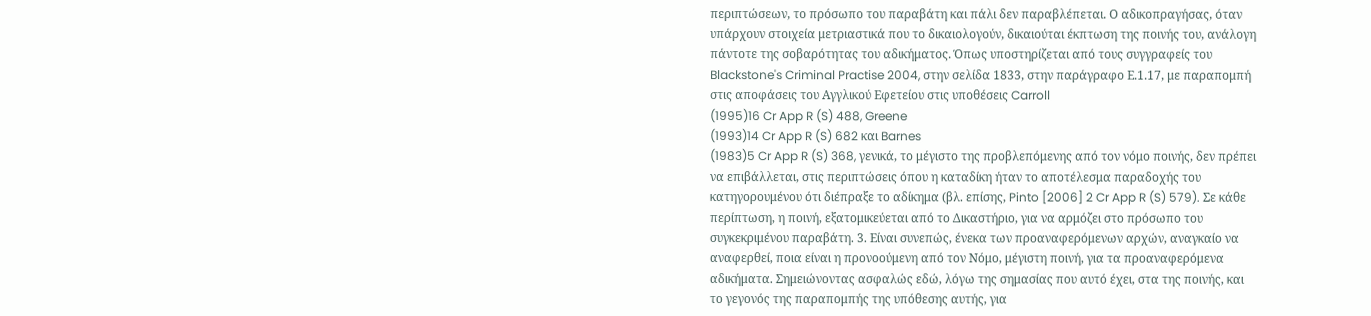περιπτώσεων, το πρόσωπο του παραβάτη και πάλι δεν παραβλέπεται. Ο αδικοπραγήσας, όταν υπάρχουν στοιχεία μετριαστικά που το δικαιολογούν, δικαιούται έκπτωση της ποινής του, ανάλογη πάντοτε της σοβαρότητας του αδικήματος. Όπως υποστηρίζεται από τους συγγραφείς του Blackstone's Criminal Practise 2004, στην σελίδα 1833, στην παράγραφο Ε.1.17, με παραπομπή στις αποφάσεις του Αγγλικού Εφετείου στις υποθέσεις Carroll
(1995)16 Cr App R (S) 488, Greene
(1993)14 Cr App R (S) 682 και Barnes
(1983)5 Cr App R (S) 368, γενικά, το μέγιστο της προβλεπόμενης από τον νόμο ποινής, δεν πρέπει να επιβάλλεται, στις περιπτώσεις όπου η καταδίκη ήταν το αποτέλεσμα παραδοχής του κατηγορουμένου ότι διέπραξε το αδίκημα (βλ. επίσης, Pinto [2006] 2 Cr App R (S) 579). Σε κάθε περίπτωση, η ποινή, εξατομικεύεται από το Δικαστήριο, για να αρμόζει στο πρόσωπο του συγκεκριμένου παραβάτη. 3. Είναι συνεπώς, ένεκα των προαναφερόμενων αρχών, αναγκαίο να αναφερθεί, ποια είναι η προνοούμενη από τον Νόμο, μέγιστη ποινή, για τα προαναφερόμενα αδικήματα. Σημειώνοντας ασφαλώς εδώ, λόγω της σημασίας που αυτό έχει, στα της ποινής, και το γεγονός της παραπομπής της υπόθεσης αυτής, για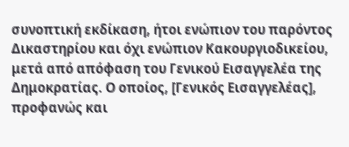συνοπτική εκδίκαση, ήτοι ενώπιον του παρόντος Δικαστηρίου και όχι ενώπιον Κακουργιοδικείου, μετά από απόφαση του Γενικού Εισαγγελέα της Δημοκρατίας. Ο οποίος, [Γενικός Εισαγγελέας], προφανώς και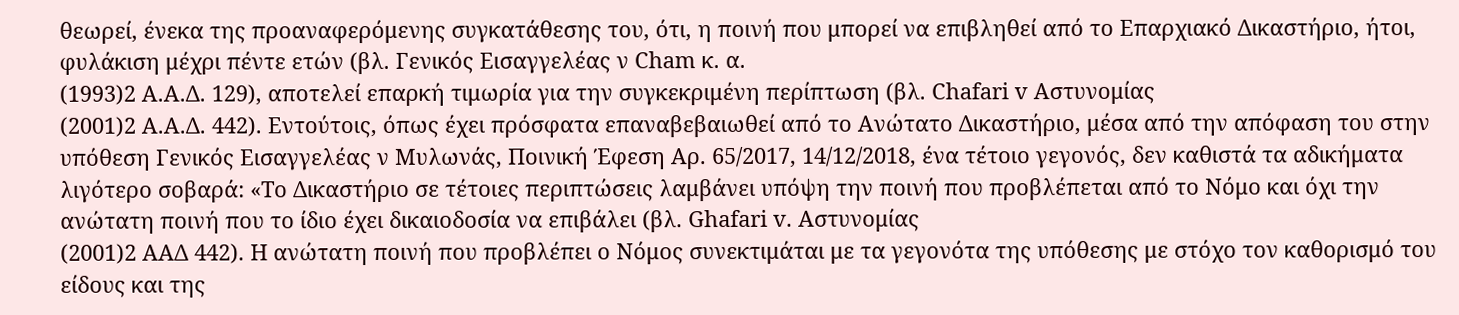θεωρεί, ένεκα της προαναφερόμενης συγκατάθεσης του, ότι, η ποινή που μπορεί να επιβληθεί από το Επαρχιακό Δικαστήριο, ήτοι, φυλάκιση μέχρι πέντε ετών (βλ. Γενικός Εισαγγελέας ν Cham κ. α.
(1993)2 Α.Α.Δ. 129), αποτελεί επαρκή τιμωρία για την συγκεκριμένη περίπτωση (βλ. Chafari v Αστυνομίας
(2001)2 Α.Α.Δ. 442). Εντούτοις, όπως έχει πρόσφατα επαναβεβαιωθεί από το Ανώτατο Δικαστήριο, μέσα από την απόφαση του στην υπόθεση Γενικός Εισαγγελέας ν Μυλωνάς, Ποινική Έφεση Αρ. 65/2017, 14/12/2018, ένα τέτοιο γεγονός, δεν καθιστά τα αδικήματα λιγότερο σοβαρά: «Το Δικαστήριο σε τέτοιες περιπτώσεις λαμβάνει υπόψη την ποινή που προβλέπεται από το Νόμο και όχι την ανώτατη ποινή που το ίδιο έχει δικαιοδοσία να επιβάλει (βλ. Ghafari v. Αστυνομίας
(2001)2 ΑΑΔ 442). Η ανώτατη ποινή που προβλέπει ο Νόμος συνεκτιμάται με τα γεγονότα της υπόθεσης με στόχο τον καθορισμό του είδους και της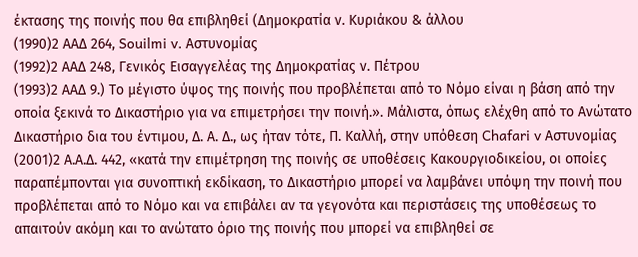έκτασης της ποινής που θα επιβληθεί (Δημοκρατία ν. Κυριάκου & άλλου
(1990)2 ΑΑΔ 264, Souilmi v. Αστυνομίας
(1992)2 ΑΑΔ 248, Γενικός Εισαγγελέας της Δημοκρατίας ν. Πέτρου
(1993)2 ΑΑΔ 9.) Το μέγιστο ύψος της ποινής που προβλέπεται από το Νόμο είναι η βάση από την οποία ξεκινά το Δικαστήριο για να επιμετρήσει την ποινή.». Μάλιστα, όπως ελέχθη από το Ανώτατο Δικαστήριο δια του έντιμου, Δ. Α. Δ., ως ήταν τότε, Π. Καλλή, στην υπόθεση Chafari v Αστυνομίας
(2001)2 Α.Α.Δ. 442, «κατά την επιμέτρηση της ποινής σε υποθέσεις Κακουργιοδικείου, οι οποίες παραπέμπονται για συνοπτική εκδίκαση, το Δικαστήριο μπορεί να λαμβάνει υπόψη την ποινή που προβλέπεται από το Νόμο και να επιβάλει αν τα γεγονότα και περιστάσεις της υποθέσεως το απαιτούν ακόμη και το ανώτατο όριο της ποινής που μπορεί να επιβληθεί σε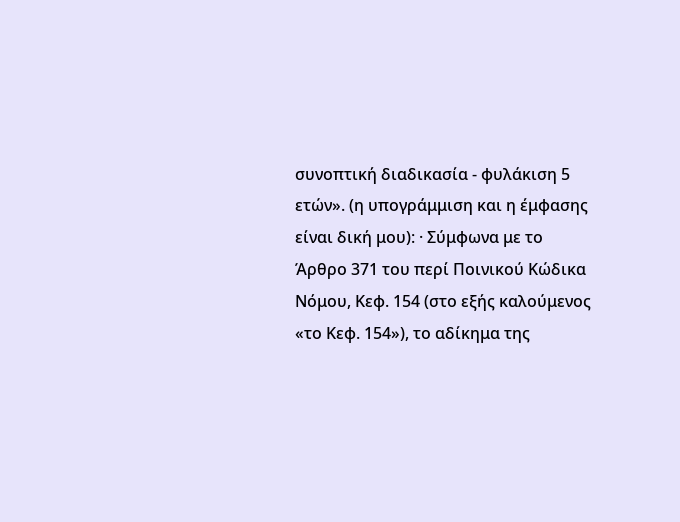συνοπτική διαδικασία - φυλάκιση 5 ετών». (η υπογράμμιση και η έμφασης είναι δική μου): · Σύμφωνα με το Άρθρο 371 του περί Ποινικού Κώδικα Νόμου, Κεφ. 154 (στο εξής καλούμενος «το Κεφ. 154»), το αδίκημα της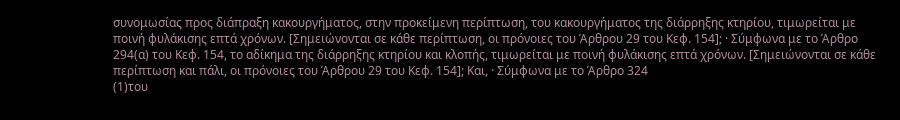συνομωσίας προς διάπραξη κακουργήματος, στην προκείμενη περίπτωση, του κακουργήματος της διάρρηξης κτηρίου, τιμωρείται με ποινή φυλάκισης επτά χρόνων. [Σημειώνονται σε κάθε περίπτωση, οι πρόνοιες του Άρθρου 29 του Κεφ. 154]; · Σύμφωνα με το Άρθρο 294(α) του Κεφ. 154, το αδίκημα της διάρρηξης κτηρίου και κλοπής, τιμωρείται με ποινή φυλάκισης επτά χρόνων. [Σημειώνονται σε κάθε περίπτωση και πάλι, οι πρόνοιες του Άρθρου 29 του Κεφ. 154]; Και, · Σύμφωνα με το Άρθρο 324
(1)του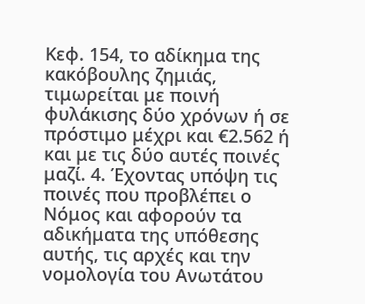Κεφ. 154, το αδίκημα της κακόβουλης ζημιάς, τιμωρείται με ποινή φυλάκισης δύο χρόνων ή σε πρόστιμο μέχρι και €2.562 ή και με τις δύο αυτές ποινές μαζί. 4. Έχοντας υπόψη τις ποινές που προβλέπει ο Νόμος και αφορούν τα αδικήματα της υπόθεσης αυτής, τις αρχές και την νομολογία του Ανωτάτου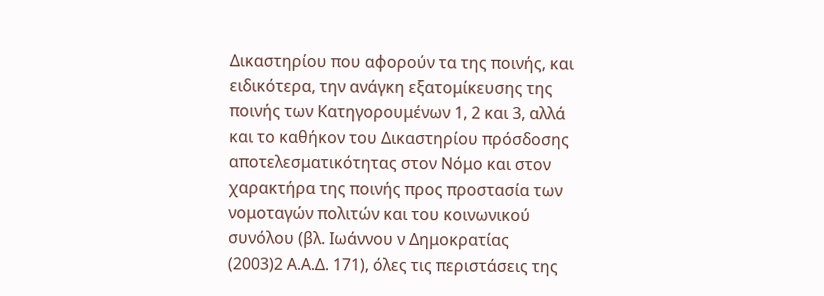Δικαστηρίου που αφορούν τα της ποινής, και ειδικότερα, την ανάγκη εξατομίκευσης της ποινής των Κατηγορουμένων 1, 2 και 3, αλλά και το καθήκον του Δικαστηρίου πρόσδοσης αποτελεσματικότητας στον Νόμο και στον χαρακτήρα της ποινής προς προστασία των νομοταγών πολιτών και του κοινωνικού συνόλου (βλ. Ιωάννου ν Δημοκρατίας
(2003)2 Α.Α.Δ. 171), όλες τις περιστάσεις της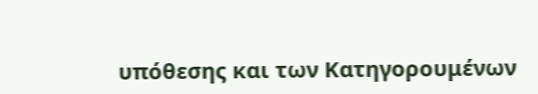υπόθεσης και των Κατηγορουμένων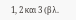1, 2 και 3 (βλ.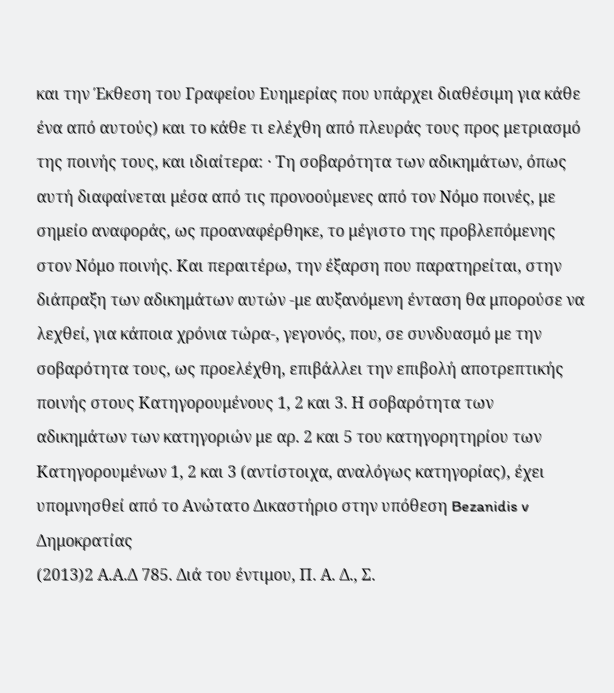και την Έκθεση του Γραφείου Ευημερίας που υπάρχει διαθέσιμη για κάθε ένα από αυτούς) και το κάθε τι ελέχθη από πλευράς τους προς μετριασμό της ποινής τους, και ιδιαίτερα: · Τη σοβαρότητα των αδικημάτων, όπως αυτή διαφαίνεται μέσα από τις προνοούμενες από τον Νόμο ποινές, με σημείο αναφοράς, ως προαναφέρθηκε, το μέγιστο της προβλεπόμενης στον Νόμο ποινής. Και περαιτέρω, την έξαρση που παρατηρείται, στην διάπραξη των αδικημάτων αυτών -με αυξανόμενη ένταση θα μπορούσε να λεχθεί, για κάποια χρόνια τώρα-, γεγονός, που, σε συνδυασμό με την σοβαρότητα τους, ως προελέχθη, επιβάλλει την επιβολή αποτρεπτικής ποινής στους Κατηγορουμένους 1, 2 και 3. Η σοβαρότητα των αδικημάτων των κατηγοριών με αρ. 2 και 5 του κατηγορητηρίου των Κατηγορουμένων 1, 2 και 3 (αντίστοιχα, αναλόγως κατηγορίας), έχει υπομνησθεί από το Ανώτατο Δικαστήριο στην υπόθεση Bezanidis v Δημοκρατίας
(2013)2 Α.Α.Δ 785. Διά του έντιμου, Π. Α. Δ., Σ.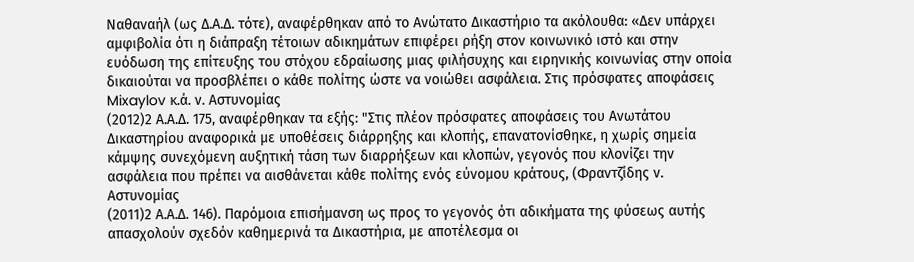Ναθαναήλ (ως Δ.Α.Δ. τότε), αναφέρθηκαν από το Ανώτατο Δικαστήριο τα ακόλουθα: «Δεν υπάρχει αμφιβολία ότι η διάπραξη τέτοιων αδικημάτων επιφέρει ρήξη στον κοινωνικό ιστό και στην ευόδωση της επίτευξης του στόχου εδραίωσης μιας φιλήσυχης και ειρηνικής κοινωνίας στην οποία δικαιούται να προσβλέπει ο κάθε πολίτης ώστε να νοιώθει ασφάλεια. Στις πρόσφατες αποφάσεις Mixaylov κ.ά. ν. Αστυνομίας
(2012)2 Α.Α.Δ. 175, αναφέρθηκαν τα εξής: "Στις πλέον πρόσφατες αποφάσεις του Ανωτάτου Δικαστηρίου αναφορικά με υποθέσεις διάρρηξης και κλοπής, επανατονίσθηκε, η χωρίς σημεία κάμψης συνεχόμενη αυξητική τάση των διαρρήξεων και κλοπών, γεγονός που κλονίζει την ασφάλεια που πρέπει να αισθάνεται κάθε πολίτης ενός εύνομου κράτους, (Φραντζίδης ν. Αστυνομίας
(2011)2 Α.Α.Δ. 146). Παρόμοια επισήμανση ως προς το γεγονός ότι αδικήματα της φύσεως αυτής απασχολούν σχεδόν καθημερινά τα Δικαστήρια, με αποτέλεσμα οι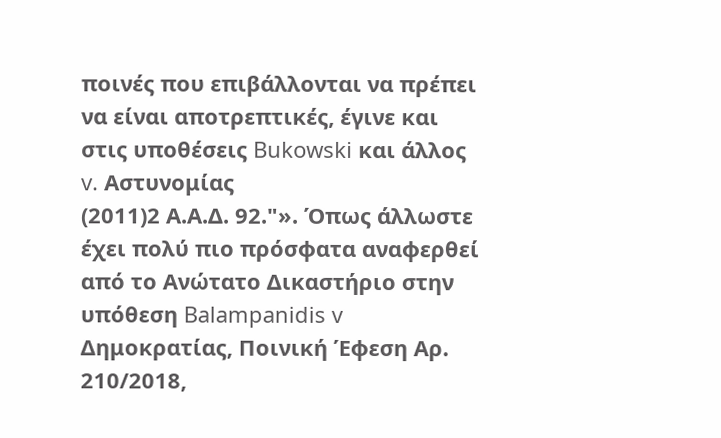ποινές που επιβάλλονται να πρέπει να είναι αποτρεπτικές, έγινε και στις υποθέσεις Bukowski και άλλος v. Αστυνομίας
(2011)2 Α.Α.Δ. 92."». Όπως άλλωστε έχει πολύ πιο πρόσφατα αναφερθεί από το Ανώτατο Δικαστήριο στην υπόθεση Balampanidis v Δημοκρατίας, Ποινική Έφεση Αρ. 210/2018,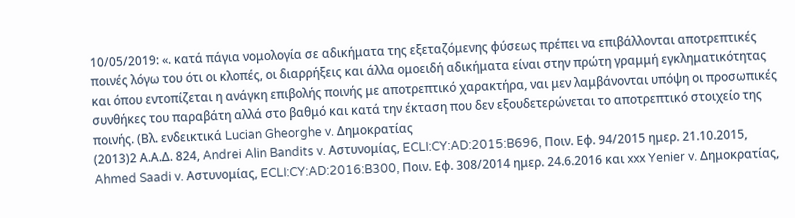10/05/2019: «. κατά πάγια νομολογία σε αδικήματα της εξεταζόμενης φύσεως πρέπει να επιβάλλονται αποτρεπτικές ποινές λόγω του ότι οι κλοπές, οι διαρρήξεις και άλλα ομοειδή αδικήματα είναι στην πρώτη γραμμή εγκληματικότητας και όπου εντοπίζεται η ανάγκη επιβολής ποινής με αποτρεπτικό χαρακτήρα, ναι μεν λαμβάνονται υπόψη οι προσωπικές συνθήκες του παραβάτη αλλά στο βαθμό και κατά την έκταση που δεν εξουδετερώνεται το αποτρεπτικό στοιχείο της ποινής. (Βλ. ενδεικτικά Lucian Gheorghe v. Δημοκρατίας
(2013)2 Α.Α.Δ. 824, Andrei Alin Bandits v. Αστυνομίας, ECLI:CY:AD:2015:B696, Ποιν. Εφ. 94/2015 ημερ. 21.10.2015, Ahmed Saadi v. Αστυνομίας, ECLI:CY:AD:2016:B300, Ποιν. Εφ. 308/2014 ημερ. 24.6.2016 και xxx Yenier v. Δημοκρατίας,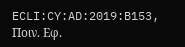ECLI:CY:AD:2019:B153, Ποιν. Εφ.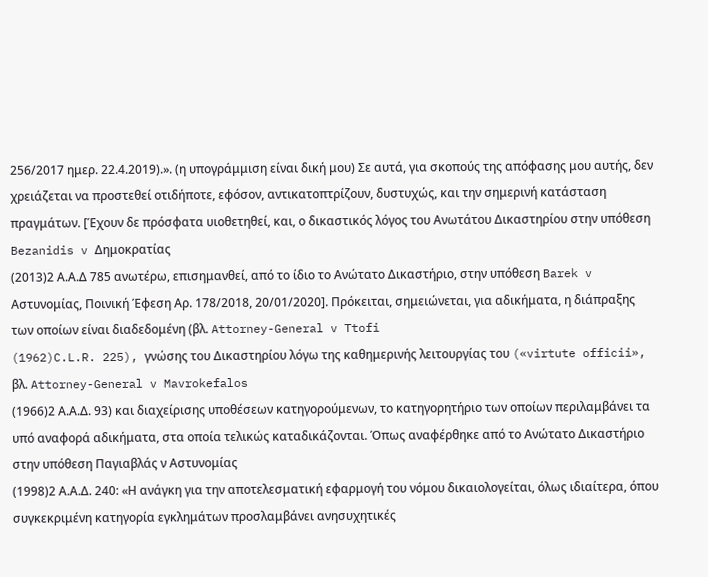256/2017 ημερ. 22.4.2019).». (η υπογράμμιση είναι δική μου) Σε αυτά, για σκοπούς της απόφασης μου αυτής, δεν χρειάζεται να προστεθεί οτιδήποτε, εφόσον, αντικατοπτρίζουν, δυστυχώς, και την σημερινή κατάσταση πραγμάτων. [Έχουν δε πρόσφατα υιοθετηθεί, και, ο δικαστικός λόγος του Ανωτάτου Δικαστηρίου στην υπόθεση Bezanidis v Δημοκρατίας
(2013)2 Α.Α.Δ 785 ανωτέρω, επισημανθεί, από το ίδιο το Ανώτατο Δικαστήριο, στην υπόθεση Barek v Αστυνομίας, Ποινική Έφεση Αρ. 178/2018, 20/01/2020]. Πρόκειται, σημειώνεται, για αδικήματα, η διάπραξης των οποίων είναι διαδεδομένη (βλ. Attorney-General v Ttofi
(1962)C.L.R. 225), γνώσης του Δικαστηρίου λόγω της καθημερινής λειτουργίας του («virtute officii», βλ. Attorney-General v Mavrokefalos
(1966)2 Α.Α.Δ. 93) και διαχείρισης υποθέσεων κατηγορούμενων, το κατηγορητήριο των οποίων περιλαμβάνει τα υπό αναφορά αδικήματα, στα οποία τελικώς καταδικάζονται. Όπως αναφέρθηκε από το Ανώτατο Δικαστήριο στην υπόθεση Παγιαβλάς ν Αστυνομίας
(1998)2 Α.Α.Δ. 240: «Η ανάγκη για την αποτελεσματική εφαρμογή του νόμου δικαιολογείται, όλως ιδιαίτερα, όπου συγκεκριμένη κατηγορία εγκλημάτων προσλαμβάνει ανησυχητικές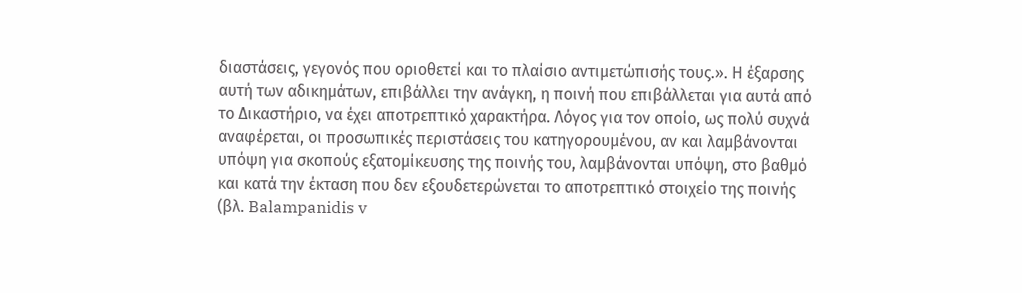διαστάσεις, γεγονός που οριοθετεί και το πλαίσιο αντιμετώπισής τους.». Η έξαρσης αυτή των αδικημάτων, επιβάλλει την ανάγκη, η ποινή που επιβάλλεται για αυτά από το Δικαστήριο, να έχει αποτρεπτικό χαρακτήρα. Λόγος για τον οποίο, ως πολύ συχνά αναφέρεται, οι προσωπικές περιστάσεις του κατηγορουμένου, αν και λαμβάνονται υπόψη για σκοπούς εξατομίκευσης της ποινής του, λαμβάνονται υπόψη, στο βαθμό και κατά την έκταση που δεν εξουδετερώνεται το αποτρεπτικό στοιχείο της ποινής (βλ. Balampanidis v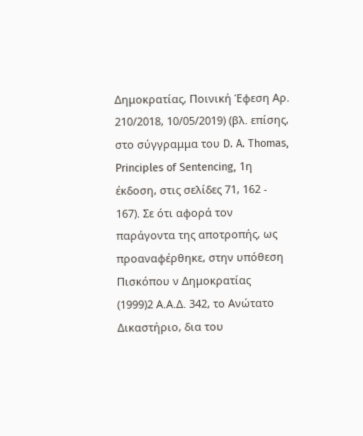Δημοκρατίας, Ποινική Έφεση Αρ. 210/2018, 10/05/2019) (βλ. επίσης, στο σύγγραμμα του D. A. Thomas, Principles of Sentencing, 1η έκδοση, στις σελίδες 71, 162 - 167). Σε ότι αφορά τον παράγοντα της αποτροπής, ως προαναφέρθηκε, στην υπόθεση Πισκόπου ν Δημοκρατίας
(1999)2 Α.Α.Δ. 342, το Ανώτατο Δικαστήριο, δια του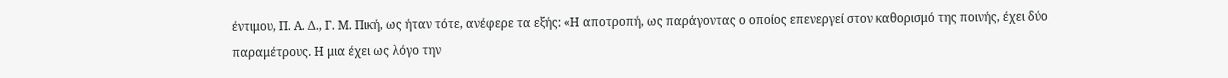έντιμου, Π. Α. Δ., Γ. Μ. Πική, ως ήταν τότε, ανέφερε τα εξής: «Η αποτροπή, ως παράγοντας ο οποίος επενεργεί στον καθορισμό της ποινής, έχει δύο παραμέτρους. Η μια έχει ως λόγο την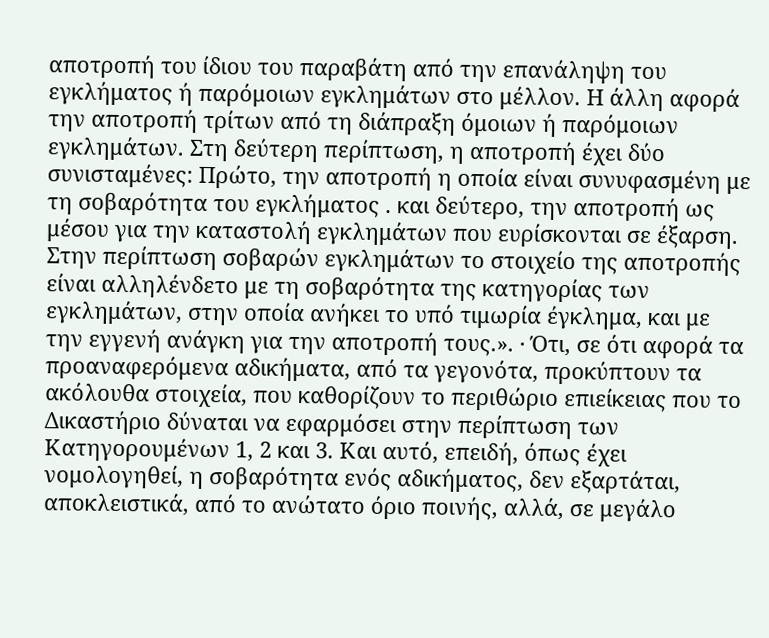αποτροπή του ίδιου του παραβάτη από την επανάληψη του εγκλήματος ή παρόμοιων εγκλημάτων στο μέλλον. Η άλλη αφορά την αποτροπή τρίτων από τη διάπραξη όμοιων ή παρόμοιων εγκλημάτων. Στη δεύτερη περίπτωση, η αποτροπή έχει δύο συνισταμένες: Πρώτο, την αποτροπή η οποία είναι συνυφασμένη με τη σοβαρότητα του εγκλήματος . και δεύτερο, την αποτροπή ως μέσου για την καταστολή εγκλημάτων που ευρίσκονται σε έξαρση. Στην περίπτωση σοβαρών εγκλημάτων το στοιχείο της αποτροπής είναι αλληλένδετο με τη σοβαρότητα της κατηγορίας των εγκλημάτων, στην οποία ανήκει το υπό τιμωρία έγκλημα, και με την εγγενή ανάγκη για την αποτροπή τους.». · Ότι, σε ότι αφορά τα προαναφερόμενα αδικήματα, από τα γεγονότα, προκύπτουν τα ακόλουθα στοιχεία, που καθορίζουν το περιθώριο επιείκειας που το Δικαστήριο δύναται να εφαρμόσει στην περίπτωση των Κατηγορουμένων 1, 2 και 3. Και αυτό, επειδή, όπως έχει νομολογηθεί, η σοβαρότητα ενός αδικήματος, δεν εξαρτάται, αποκλειστικά, από το ανώτατο όριο ποινής, αλλά, σε μεγάλο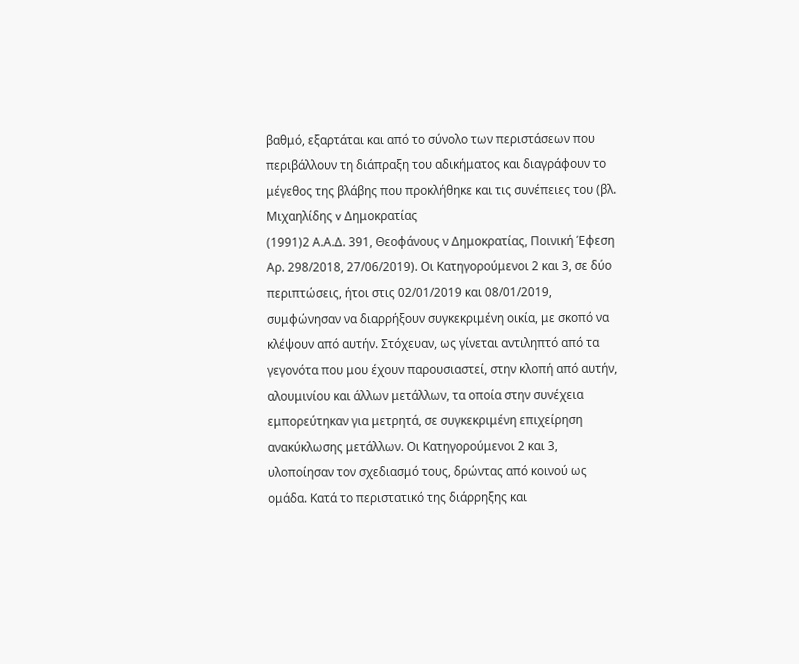βαθμό, εξαρτάται και από το σύνολο των περιστάσεων που περιβάλλουν τη διάπραξη του αδικήματος και διαγράφουν το μέγεθος της βλάβης που προκλήθηκε και τις συνέπειες του (βλ. Μιχαηλίδης v Δημοκρατίας
(1991)2 Α.Α.Δ. 391, Θεοφάνους ν Δημοκρατίας, Ποινική Έφεση Αρ. 298/2018, 27/06/2019). Οι Κατηγορούμενοι 2 και 3, σε δύο περιπτώσεις, ήτοι στις 02/01/2019 και 08/01/2019, συμφώνησαν να διαρρήξουν συγκεκριμένη οικία, με σκοπό να κλέψουν από αυτήν. Στόχευαν, ως γίνεται αντιληπτό από τα γεγονότα που μου έχουν παρουσιαστεί, στην κλοπή από αυτήν, αλουμινίου και άλλων μετάλλων, τα οποία στην συνέχεια εμπορεύτηκαν για μετρητά, σε συγκεκριμένη επιχείρηση ανακύκλωσης μετάλλων. Οι Κατηγορούμενοι 2 και 3, υλοποίησαν τον σχεδιασμό τους, δρώντας από κοινού ως ομάδα. Κατά το περιστατικό της διάρρηξης και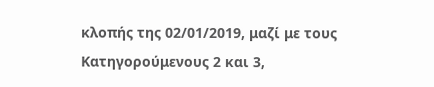κλοπής της 02/01/2019, μαζί με τους Κατηγορούμενους 2 και 3,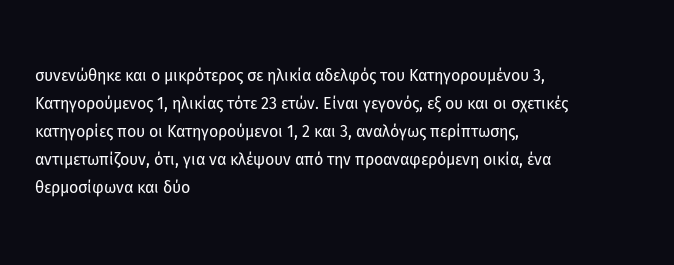συνενώθηκε και ο μικρότερος σε ηλικία αδελφός του Κατηγορουμένου 3, Κατηγορούμενος 1, ηλικίας τότε 23 ετών. Είναι γεγονός, εξ ου και οι σχετικές κατηγορίες που οι Κατηγορούμενοι 1, 2 και 3, αναλόγως περίπτωσης, αντιμετωπίζουν, ότι, για να κλέψουν από την προαναφερόμενη οικία, ένα θερμοσίφωνα και δύο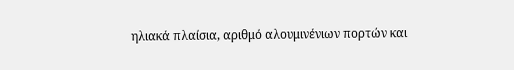ηλιακά πλαίσια, αριθμό αλουμινένιων πορτών και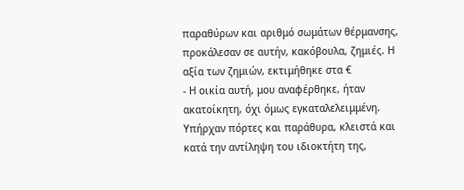παραθύρων και αριθμό σωμάτων θέρμανσης, προκάλεσαν σε αυτήν, κακόβουλα, ζημιές. Η αξία των ζημιών, εκτιμήθηκε στα €
- Η οικία αυτή, μου αναφέρθηκε, ήταν ακατοίκητη, όχι όμως εγκαταλελειμμένη. Υπήρχαν πόρτες και παράθυρα, κλειστά και κατά την αντίληψη του ιδιοκτήτη της,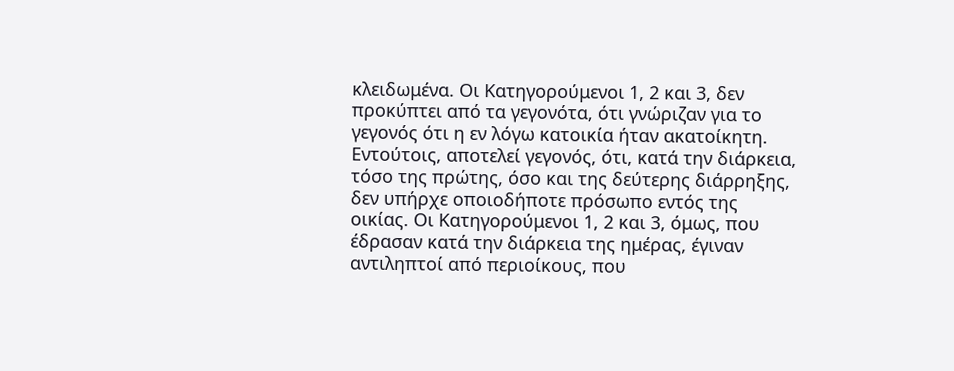κλειδωμένα. Οι Κατηγορούμενοι 1, 2 και 3, δεν προκύπτει από τα γεγονότα, ότι γνώριζαν για το γεγονός ότι η εν λόγω κατοικία ήταν ακατοίκητη. Εντούτοις, αποτελεί γεγονός, ότι, κατά την διάρκεια, τόσο της πρώτης, όσο και της δεύτερης διάρρηξης, δεν υπήρχε οποιοδήποτε πρόσωπο εντός της οικίας. Οι Κατηγορούμενοι 1, 2 και 3, όμως, που έδρασαν κατά την διάρκεια της ημέρας, έγιναν αντιληπτοί από περιοίκους, που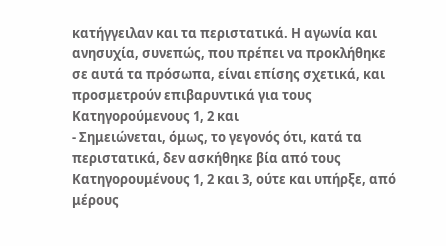κατήγγειλαν και τα περιστατικά. Η αγωνία και ανησυχία, συνεπώς, που πρέπει να προκλήθηκε σε αυτά τα πρόσωπα, είναι επίσης σχετικά, και προσμετρούν επιβαρυντικά για τους Κατηγορούμενους 1, 2 και
- Σημειώνεται, όμως, το γεγονός ότι, κατά τα περιστατικά, δεν ασκήθηκε βία από τους Κατηγορουμένους 1, 2 και 3, ούτε και υπήρξε, από μέρους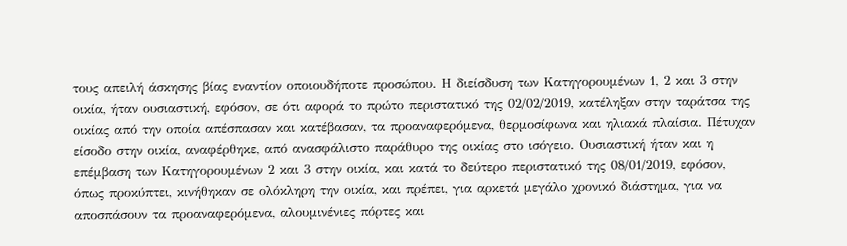τους απειλή άσκησης βίας εναντίον οποιουδήποτε προσώπου. Η διείσδυση των Κατηγορουμένων 1, 2 και 3 στην οικία, ήταν ουσιαστική, εφόσον, σε ότι αφορά το πρώτο περιστατικό της 02/02/2019, κατέληξαν στην ταράτσα της οικίας από την οποία απέσπασαν και κατέβασαν, τα προαναφερόμενα, θερμοσίφωνα και ηλιακά πλαίσια. Πέτυχαν είσοδο στην οικία, αναφέρθηκε, από ανασφάλιστο παράθυρο της οικίας στο ισόγειο. Ουσιαστική ήταν και η επέμβαση των Κατηγορουμένων 2 και 3 στην οικία, και κατά το δεύτερο περιστατικό της 08/01/2019, εφόσον, όπως προκύπτει, κινήθηκαν σε ολόκληρη την οικία, και πρέπει, για αρκετά μεγάλο χρονικό διάστημα, για να αποσπάσουν τα προαναφερόμενα, αλουμινένιες πόρτες και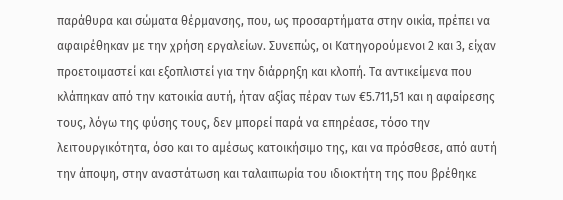παράθυρα και σώματα θέρμανσης, που, ως προσαρτήματα στην οικία, πρέπει να αφαιρέθηκαν με την χρήση εργαλείων. Συνεπώς, οι Κατηγορούμενοι 2 και 3, είχαν προετοιμαστεί και εξοπλιστεί για την διάρρηξη και κλοπή. Τα αντικείμενα που κλάπηκαν από την κατοικία αυτή, ήταν αξίας πέραν των €5.711,51 και η αφαίρεσης τους, λόγω της φύσης τους, δεν μπορεί παρά να επηρέασε, τόσο την λειτουργικότητα, όσο και το αμέσως κατοικήσιμο της, και να πρόσθεσε, από αυτή την άποψη, στην αναστάτωση και ταλαιπωρία του ιδιοκτήτη της που βρέθηκε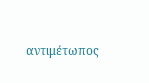αντιμέτωπος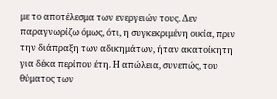με το αποτέλεσμα των ενεργειών τους. Δεν παραγνωρίζω όμως, ότι, η συγκεκριμένη οικία, πριν την διάπραξη των αδικημάτων, ήταν ακατοίκητη για δέκα περίπου έτη. Η απώλεια, συνεπώς, του θύματος των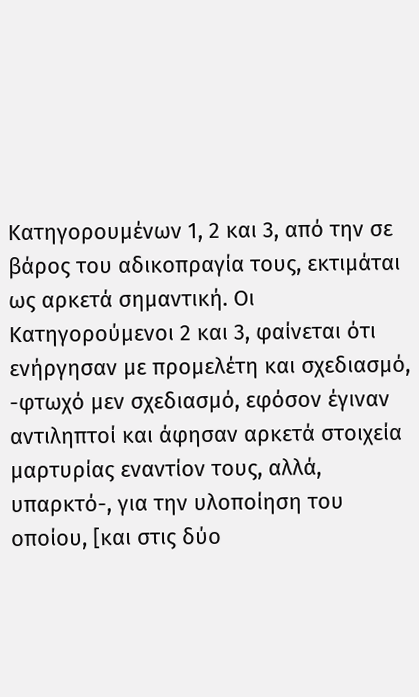Κατηγορουμένων 1, 2 και 3, από την σε βάρος του αδικοπραγία τους, εκτιμάται ως αρκετά σημαντική. Οι Κατηγορούμενοι 2 και 3, φαίνεται ότι ενήργησαν με προμελέτη και σχεδιασμό, -φτωχό μεν σχεδιασμό, εφόσον έγιναν αντιληπτοί και άφησαν αρκετά στοιχεία μαρτυρίας εναντίον τους, αλλά, υπαρκτό-, για την υλοποίηση του οποίου, [και στις δύο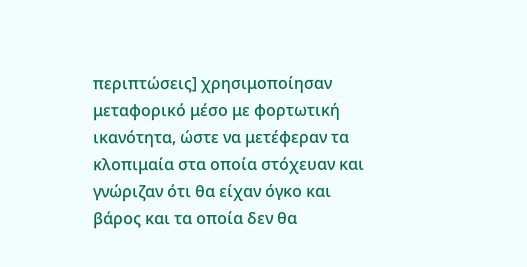περιπτώσεις] χρησιμοποίησαν μεταφορικό μέσο με φορτωτική ικανότητα, ώστε να μετέφεραν τα κλοπιμαία στα οποία στόχευαν και γνώριζαν ότι θα είχαν όγκο και βάρος και τα οποία δεν θα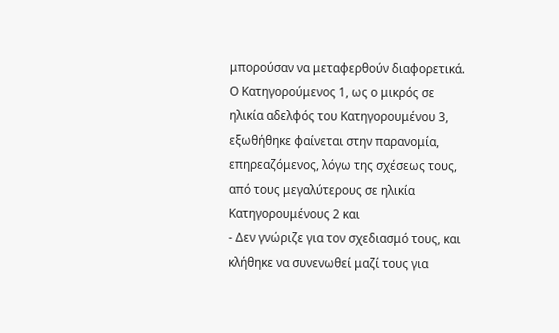μπορούσαν να μεταφερθούν διαφορετικά. Ο Κατηγορούμενος 1, ως ο μικρός σε ηλικία αδελφός του Κατηγορουμένου 3, εξωθήθηκε φαίνεται στην παρανομία, επηρεαζόμενος, λόγω της σχέσεως τους, από τους μεγαλύτερους σε ηλικία Κατηγορουμένους 2 και
- Δεν γνώριζε για τον σχεδιασμό τους, και κλήθηκε να συνενωθεί μαζί τους για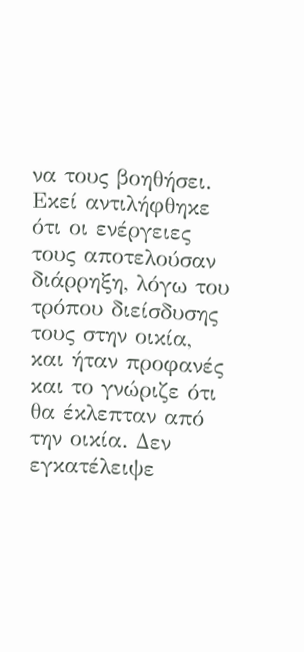να τους βοηθήσει. Εκεί αντιλήφθηκε ότι οι ενέργειες τους αποτελούσαν διάρρηξη, λόγω του τρόπου διείσδυσης τους στην οικία, και ήταν προφανές και το γνώριζε ότι θα έκλεπταν από την οικία. Δεν εγκατέλειψε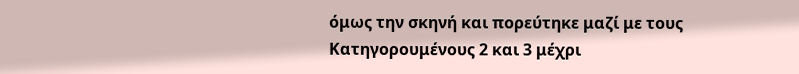όμως την σκηνή και πορεύτηκε μαζί με τους Κατηγορουμένους 2 και 3 μέχρι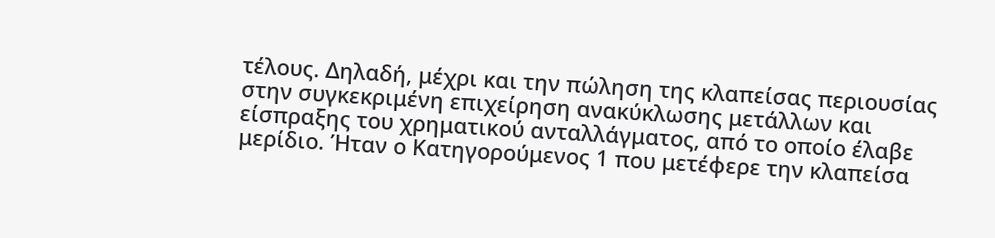τέλους. Δηλαδή, μέχρι και την πώληση της κλαπείσας περιουσίας στην συγκεκριμένη επιχείρηση ανακύκλωσης μετάλλων και είσπραξης του χρηματικού ανταλλάγματος, από το οποίο έλαβε μερίδιο. Ήταν ο Κατηγορούμενος 1 που μετέφερε την κλαπείσα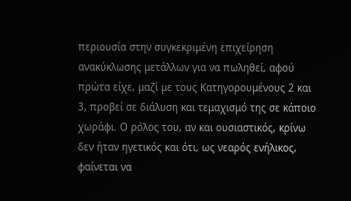περιουσία στην συγκεκριμένη επιχείρηση ανακύκλωσης μετάλλων για να πωληθεί, αφού πρώτα είχε, μαζί με τους Κατηγορουμένους 2 και 3, προβεί σε διάλυση και τεμαχισμό της σε κάποιο χωράφι. Ο ρόλος του, αν και ουσιαστικός, κρίνω δεν ήταν ηγετικός και ότι, ως νεαρός ενήλικος, φαίνεται να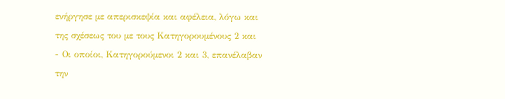ενήργησε με απερισκεψία και αφέλεια, λόγω και της σχέσεως του με τους Κατηγορουμένους 2 και
- Οι οποίοι, Κατηγορούμενοι 2 και 3, επανέλαβαν την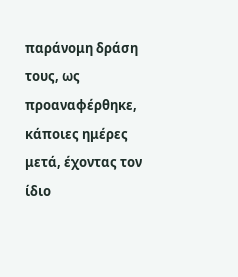παράνομη δράση τους, ως προαναφέρθηκε, κάποιες ημέρες μετά, έχοντας τον ίδιο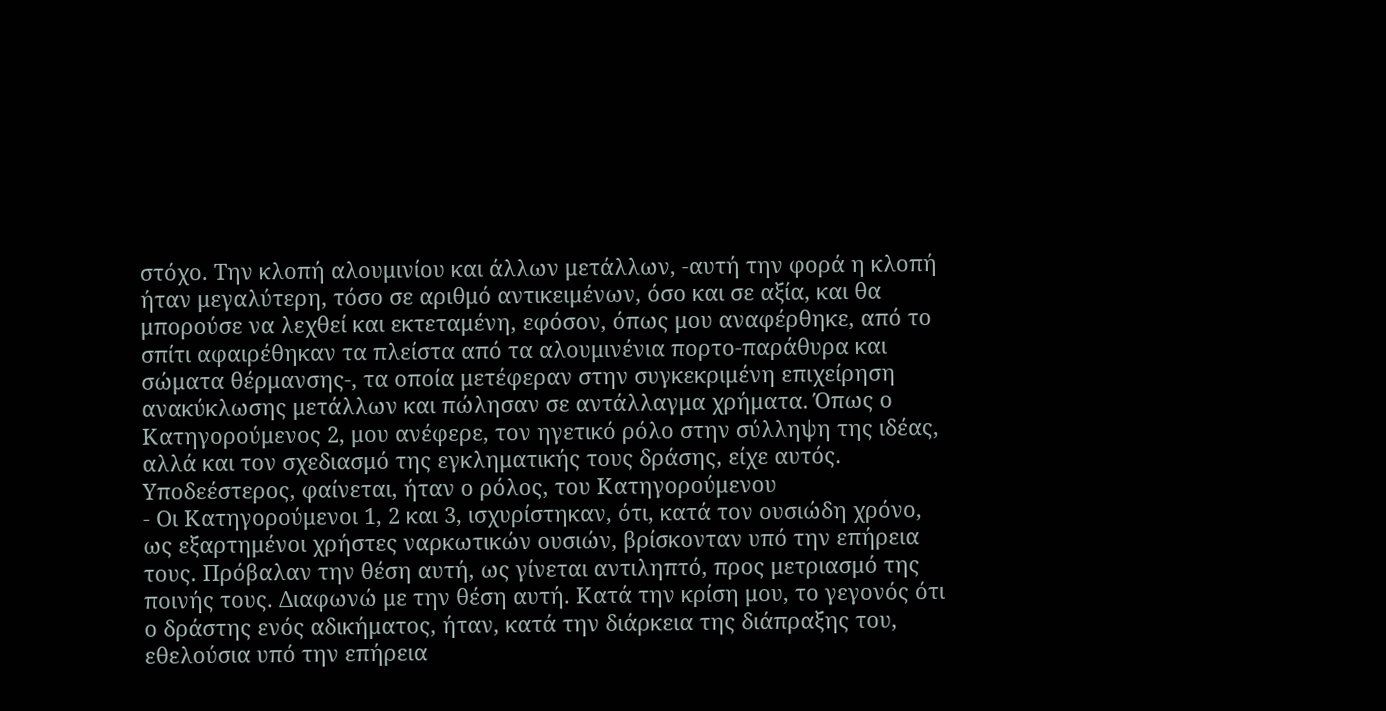στόχο. Την κλοπή αλουμινίου και άλλων μετάλλων, -αυτή την φορά η κλοπή ήταν μεγαλύτερη, τόσο σε αριθμό αντικειμένων, όσο και σε αξία, και θα μπορούσε να λεχθεί και εκτεταμένη, εφόσον, όπως μου αναφέρθηκε, από το σπίτι αφαιρέθηκαν τα πλείστα από τα αλουμινένια πορτο-παράθυρα και σώματα θέρμανσης-, τα οποία μετέφεραν στην συγκεκριμένη επιχείρηση ανακύκλωσης μετάλλων και πώλησαν σε αντάλλαγμα χρήματα. Όπως ο Κατηγορούμενος 2, μου ανέφερε, τον ηγετικό ρόλο στην σύλληψη της ιδέας, αλλά και τον σχεδιασμό της εγκληματικής τους δράσης, είχε αυτός. Υποδεέστερος, φαίνεται, ήταν ο ρόλος, του Κατηγορούμενου
- Οι Κατηγορούμενοι 1, 2 και 3, ισχυρίστηκαν, ότι, κατά τον ουσιώδη χρόνο, ως εξαρτημένοι χρήστες ναρκωτικών ουσιών, βρίσκονταν υπό την επήρεια τους. Πρόβαλαν την θέση αυτή, ως γίνεται αντιληπτό, προς μετριασμό της ποινής τους. Διαφωνώ με την θέση αυτή. Κατά την κρίση μου, το γεγονός ότι ο δράστης ενός αδικήματος, ήταν, κατά την διάρκεια της διάπραξης του, εθελούσια υπό την επήρεια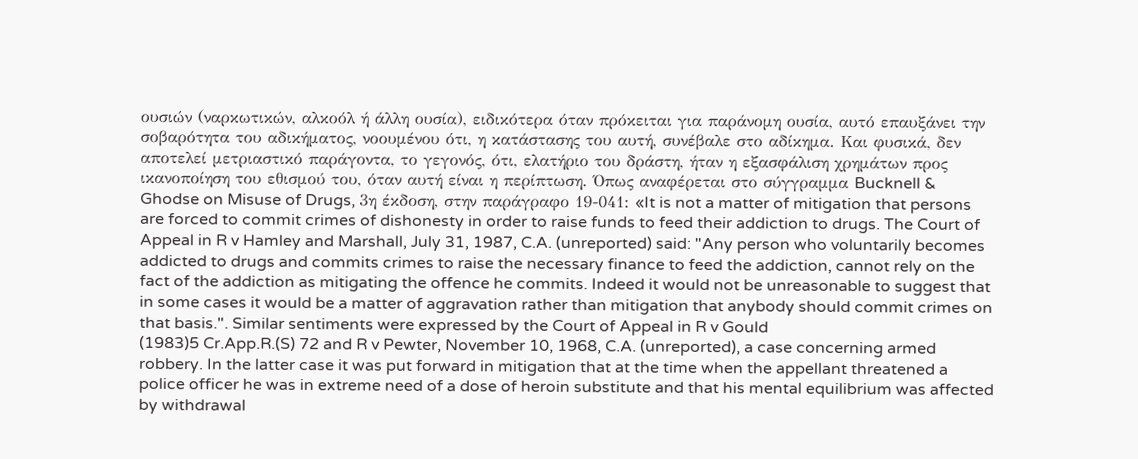ουσιών (ναρκωτικών, αλκοόλ ή άλλη ουσία), ειδικότερα όταν πρόκειται για παράνομη ουσία, αυτό επαυξάνει την σοβαρότητα του αδικήματος, νοουμένου ότι, η κατάστασης του αυτή, συνέβαλε στο αδίκημα. Και φυσικά, δεν αποτελεί μετριαστικό παράγοντα, το γεγονός, ότι, ελατήριο του δράστη, ήταν η εξασφάλιση χρημάτων προς ικανοποίηση του εθισμού του, όταν αυτή είναι η περίπτωση. Όπως αναφέρεται στο σύγγραμμα Bucknell & Ghodse on Misuse of Drugs, 3η έκδοση, στην παράγραφο 19-041: «It is not a matter of mitigation that persons are forced to commit crimes of dishonesty in order to raise funds to feed their addiction to drugs. The Court of Appeal in R v Hamley and Marshall, July 31, 1987, C.A. (unreported) said: "Any person who voluntarily becomes addicted to drugs and commits crimes to raise the necessary finance to feed the addiction, cannot rely on the fact of the addiction as mitigating the offence he commits. Indeed it would not be unreasonable to suggest that in some cases it would be a matter of aggravation rather than mitigation that anybody should commit crimes on that basis.". Similar sentiments were expressed by the Court of Appeal in R v Gould
(1983)5 Cr.App.R.(S) 72 and R v Pewter, November 10, 1968, C.A. (unreported), a case concerning armed robbery. In the latter case it was put forward in mitigation that at the time when the appellant threatened a police officer he was in extreme need of a dose of heroin substitute and that his mental equilibrium was affected by withdrawal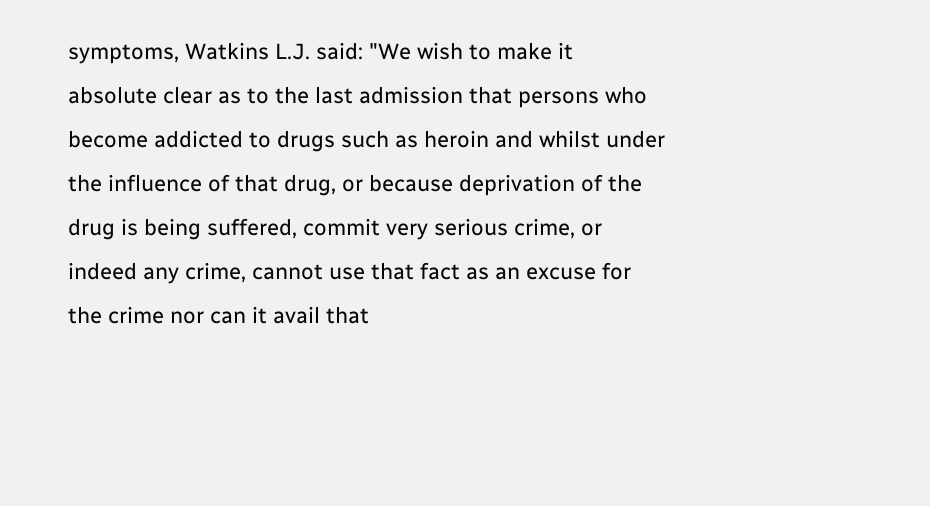symptoms, Watkins L.J. said: "We wish to make it absolute clear as to the last admission that persons who become addicted to drugs such as heroin and whilst under the influence of that drug, or because deprivation of the drug is being suffered, commit very serious crime, or indeed any crime, cannot use that fact as an excuse for the crime nor can it avail that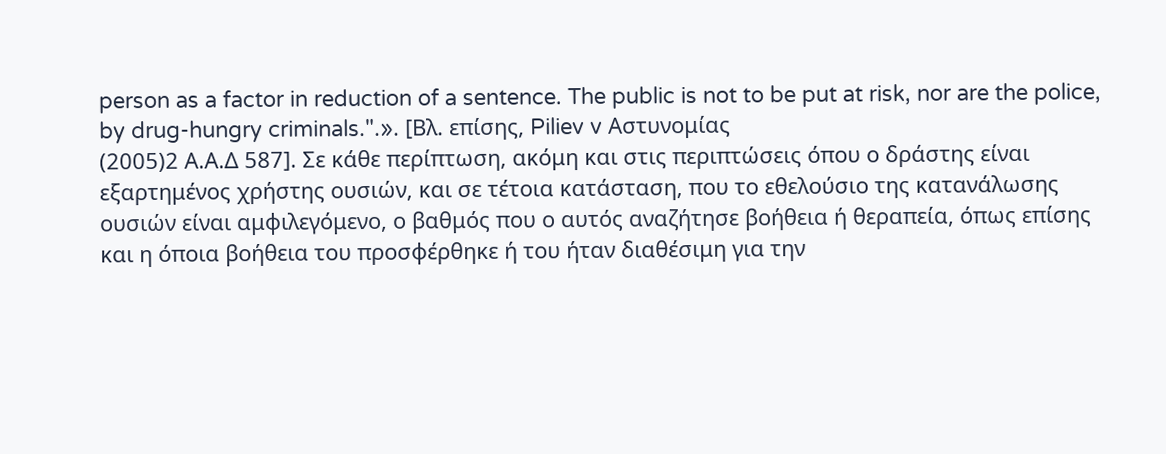person as a factor in reduction of a sentence. The public is not to be put at risk, nor are the police, by drug-hungry criminals.".». [Βλ. επίσης, Piliev v Αστυνομίας
(2005)2 Α.Α.Δ 587]. Σε κάθε περίπτωση, ακόμη και στις περιπτώσεις όπου ο δράστης είναι εξαρτημένος χρήστης ουσιών, και σε τέτοια κατάσταση, που το εθελούσιο της κατανάλωσης ουσιών είναι αμφιλεγόμενο, ο βαθμός που ο αυτός αναζήτησε βοήθεια ή θεραπεία, όπως επίσης και η όποια βοήθεια του προσφέρθηκε ή του ήταν διαθέσιμη για την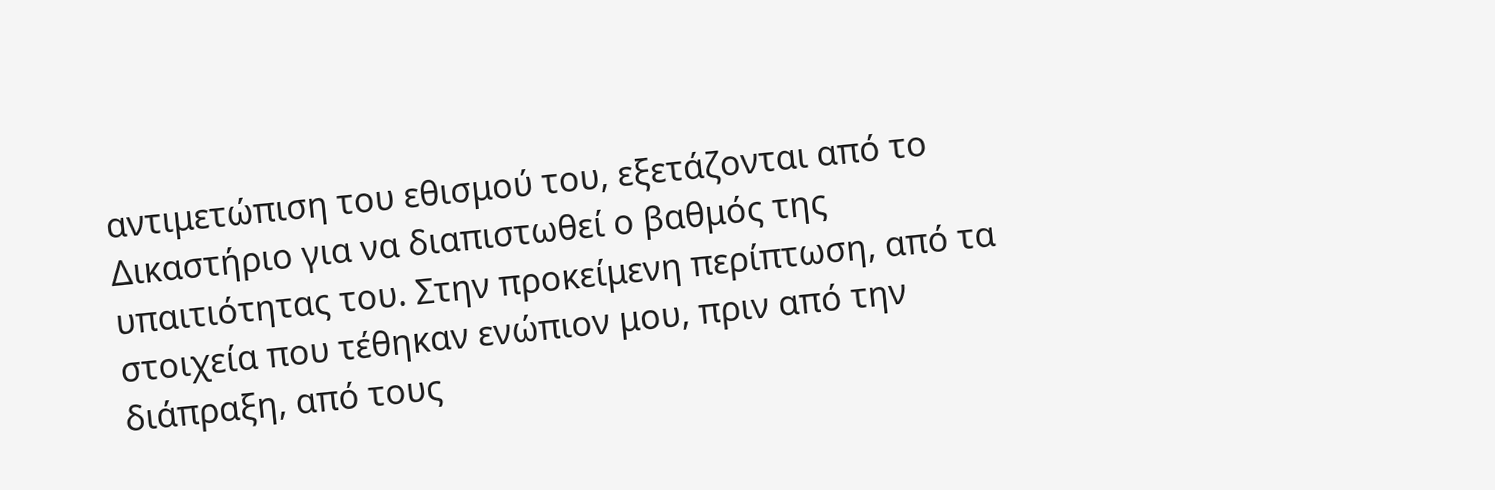αντιμετώπιση του εθισμού του, εξετάζονται από το Δικαστήριο για να διαπιστωθεί ο βαθμός της υπαιτιότητας του. Στην προκείμενη περίπτωση, από τα στοιχεία που τέθηκαν ενώπιον μου, πριν από την διάπραξη, από τους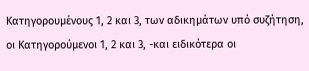Κατηγορουμένους 1, 2 και 3, των αδικημάτων υπό συζήτηση, οι Κατηγορούμενοι 1, 2 και 3, -και ειδικότερα οι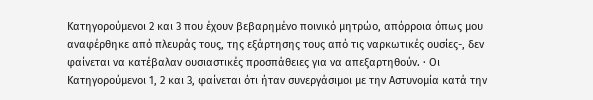Κατηγορούμενοι 2 και 3 που έχουν βεβαρημένο ποινικό μητρώο, απόρροια όπως μου αναφέρθηκε από πλευράς τους, της εξάρτησης τους από τις ναρκωτικές ουσίες-, δεν φαίνεται να κατέβαλαν ουσιαστικές προσπάθειες για να απεξαρτηθούν. · Οι Κατηγορούμενοι 1, 2 και 3, φαίνεται ότι ήταν συνεργάσιμοι με την Αστυνομία κατά την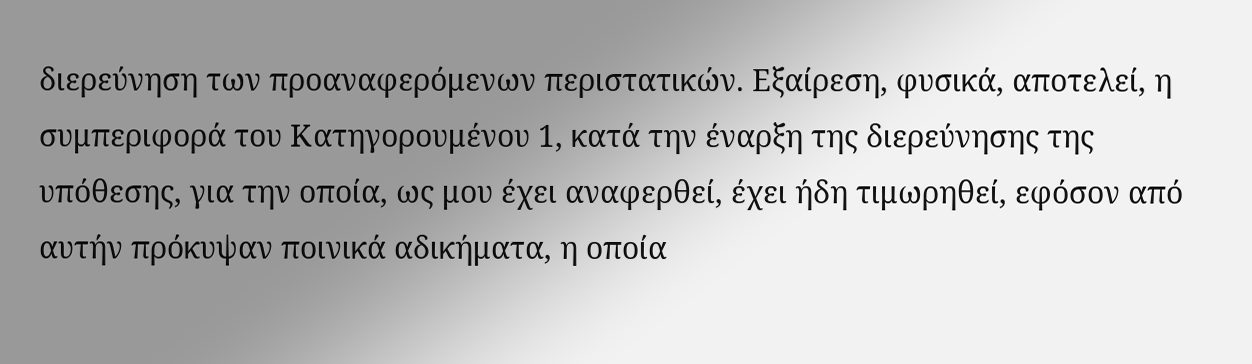διερεύνηση των προαναφερόμενων περιστατικών. Εξαίρεση, φυσικά, αποτελεί, η συμπεριφορά του Κατηγορουμένου 1, κατά την έναρξη της διερεύνησης της υπόθεσης, για την οποία, ως μου έχει αναφερθεί, έχει ήδη τιμωρηθεί, εφόσον από αυτήν πρόκυψαν ποινικά αδικήματα, η οποία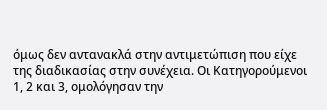όμως δεν αντανακλά στην αντιμετώπιση που είχε της διαδικασίας στην συνέχεια. Οι Κατηγορούμενοι 1, 2 και 3, ομολόγησαν την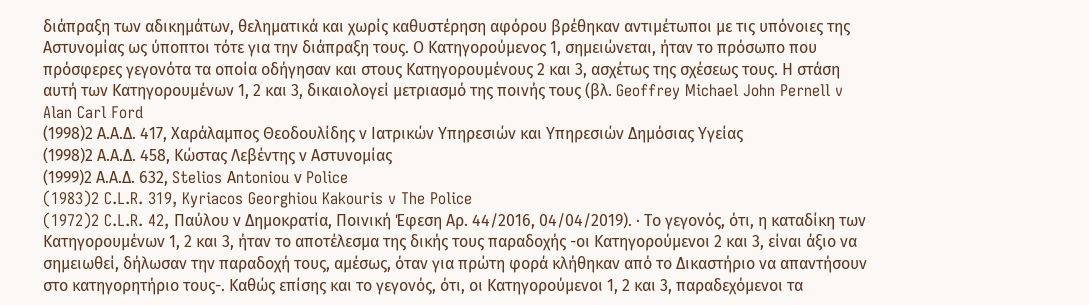διάπραξη των αδικημάτων, θεληματικά και χωρίς καθυστέρηση αφόρου βρέθηκαν αντιμέτωποι με τις υπόνοιες της Αστυνομίας ως ύποπτοι τότε για την διάπραξη τους. Ο Κατηγορούμενος 1, σημειώνεται, ήταν το πρόσωπο που πρόσφερες γεγονότα τα οποία οδήγησαν και στους Κατηγορουμένους 2 και 3, ασχέτως της σχέσεως τους. Η στάση αυτή των Κατηγορουμένων 1, 2 και 3, δικαιολογεί μετριασμό της ποινής τους (βλ. Geoffrey Michael John Pernell v Alan Carl Ford
(1998)2 Α.Α.Δ. 417, Χαράλαμπος Θεοδουλίδης ν Ιατρικών Υπηρεσιών και Υπηρεσιών Δημόσιας Υγείας
(1998)2 Α.Α.Δ. 458, Κώστας Λεβέντης ν Αστυνομίας
(1999)2 Α.Α.Δ. 632, Stelios Αntoniou ν Police
(1983)2 C.L.R. 319, Kyriacos Georghiou Kakouris v The Police
(1972)2 C.L.R. 42, Παύλου ν Δημοκρατία, Ποινική Έφεση Αρ. 44/2016, 04/04/2019). · Το γεγονός, ότι, η καταδίκη των Κατηγορουμένων 1, 2 και 3, ήταν το αποτέλεσμα της δικής τους παραδοχής -οι Κατηγορούμενοι 2 και 3, είναι άξιο να σημειωθεί, δήλωσαν την παραδοχή τους, αμέσως, όταν για πρώτη φορά κλήθηκαν από το Δικαστήριο να απαντήσουν στο κατηγορητήριο τους-. Καθώς επίσης και το γεγονός, ότι, οι Κατηγορούμενοι 1, 2 και 3, παραδεχόμενοι τα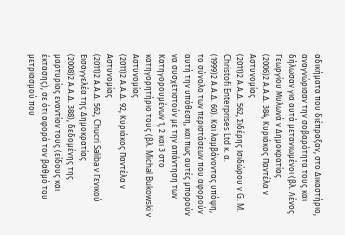αδικήματα που διέπραξαν, στο Δικαστήριο, αναγνώρισαν την σοβαρότητα τους και δήλωσαν για αυτά μετανιωμένοι (βλ. Λένος Γεωργίου Μυλωνά ν Δημοκρατίας
(2006)2 Α.Α.Δ. 384, Κυριάκος Παντέλα ν Αστυνομίας
(2011)2 Α.Α.Δ. 562, Σιδέρης Ισιδώρου ν G. M. Christofi Enterprises Ltd κ. α.
(1999)2 Α.Α.Δ. 60). Και λαμβάνοντας υπόψη, το σύνολο των περιστάσεων που αφορούν αυτή την υπόθεση, και πως αυτές μπορούν να συσχετιστούν με την απάντηση των Κατηγορουμένων 1, 2 και 3 στο κατηγορητήριο τους (βλ. Michal Bukowski v Αστυνομίας
(2011)2 Α.Α.Δ. 92, Κυριάκος Παντέλα ν Αστυνομίας
(2011)2 Α.Α.Δ. 562, Chucri Saliba v Γενικού Εισαγγελέα της Δημοκρατίας
(2008)2 Α.Α.Δ. 388), δεδομένης της μαρτυρίας εναντίον τους (είδους και έκτασης), σε ότι αφορά τον βαθμό του μετριασμού που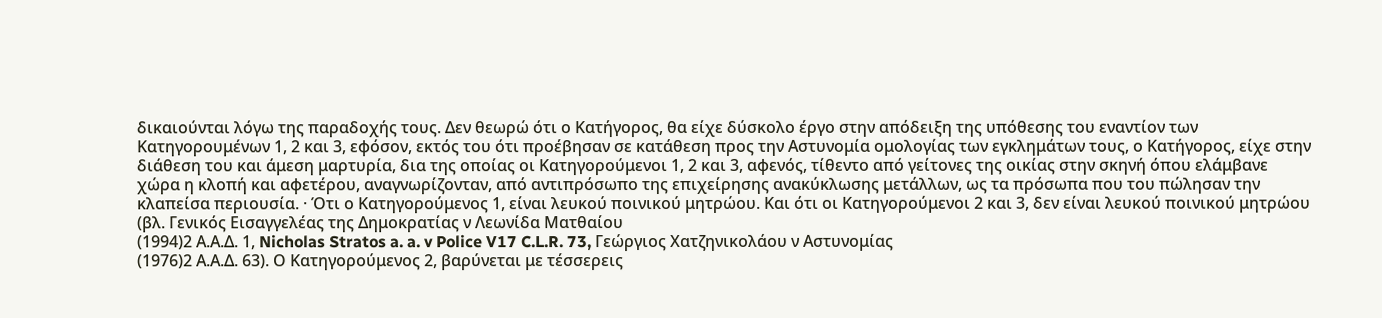δικαιούνται λόγω της παραδοχής τους. Δεν θεωρώ ότι ο Κατήγορος, θα είχε δύσκολο έργο στην απόδειξη της υπόθεσης του εναντίον των Κατηγορουμένων 1, 2 και 3, εφόσον, εκτός του ότι προέβησαν σε κατάθεση προς την Αστυνομία ομολογίας των εγκλημάτων τους, ο Κατήγορος, είχε στην διάθεση του και άμεση μαρτυρία, δια της οποίας οι Κατηγορούμενοι 1, 2 και 3, αφενός, τίθεντο από γείτονες της οικίας στην σκηνή όπου ελάμβανε χώρα η κλοπή και αφετέρου, αναγνωρίζονταν, από αντιπρόσωπο της επιχείρησης ανακύκλωσης μετάλλων, ως τα πρόσωπα που του πώλησαν την κλαπείσα περιουσία. · Ότι ο Κατηγορούμενος 1, είναι λευκού ποινικού μητρώου. Και ότι οι Κατηγορούμενοι 2 και 3, δεν είναι λευκού ποινικού μητρώου (βλ. Γενικός Εισαγγελέας της Δημοκρατίας ν Λεωνίδα Ματθαίου
(1994)2 Α.Α.Δ. 1, Nicholas Stratos a. a. v Police V17 C.L.R. 73, Γεώργιος Χατζηνικολάου ν Αστυνομίας
(1976)2 Α.Α.Δ. 63). Ο Κατηγορούμενος 2, βαρύνεται με τέσσερεις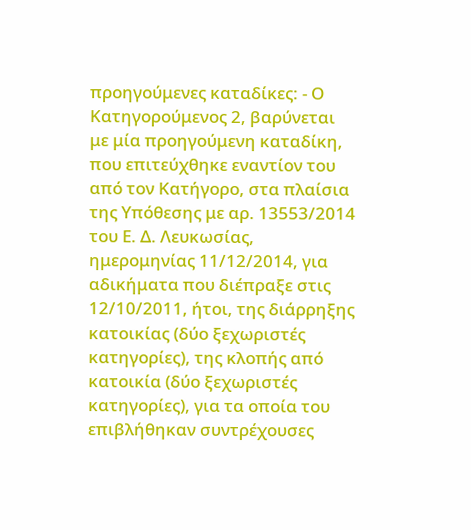προηγούμενες καταδίκες: - Ο Κατηγορούμενος 2, βαρύνεται με μία προηγούμενη καταδίκη, που επιτεύχθηκε εναντίον του από τον Κατήγορο, στα πλαίσια της Υπόθεσης με αρ. 13553/2014 του Ε. Δ. Λευκωσίας, ημερομηνίας 11/12/2014, για αδικήματα που διέπραξε στις 12/10/2011, ήτοι, της διάρρηξης κατοικίας (δύο ξεχωριστές κατηγορίες), της κλοπής από κατοικία (δύο ξεχωριστές κατηγορίες), για τα οποία του επιβλήθηκαν συντρέχουσες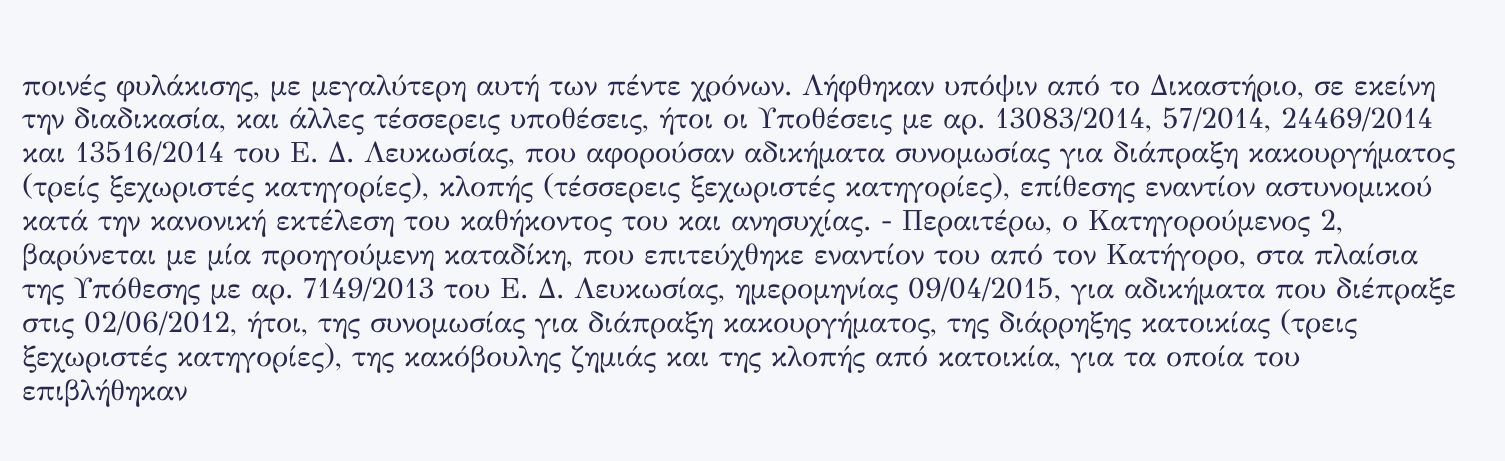ποινές φυλάκισης, με μεγαλύτερη αυτή των πέντε χρόνων. Λήφθηκαν υπόψιν από το Δικαστήριο, σε εκείνη την διαδικασία, και άλλες τέσσερεις υποθέσεις, ήτοι οι Υποθέσεις με αρ. 13083/2014, 57/2014, 24469/2014 και 13516/2014 του Ε. Δ. Λευκωσίας, που αφορούσαν αδικήματα συνομωσίας για διάπραξη κακουργήματος (τρείς ξεχωριστές κατηγορίες), κλοπής (τέσσερεις ξεχωριστές κατηγορίες), επίθεσης εναντίον αστυνομικού κατά την κανονική εκτέλεση του καθήκοντος του και ανησυχίας. - Περαιτέρω, ο Κατηγορούμενος 2, βαρύνεται με μία προηγούμενη καταδίκη, που επιτεύχθηκε εναντίον του από τον Κατήγορο, στα πλαίσια της Υπόθεσης με αρ. 7149/2013 του Ε. Δ. Λευκωσίας, ημερομηνίας 09/04/2015, για αδικήματα που διέπραξε στις 02/06/2012, ήτοι, της συνομωσίας για διάπραξη κακουργήματος, της διάρρηξης κατοικίας (τρεις ξεχωριστές κατηγορίες), της κακόβουλης ζημιάς και της κλοπής από κατοικία, για τα οποία του επιβλήθηκαν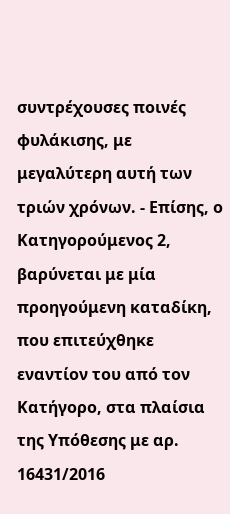συντρέχουσες ποινές φυλάκισης, με μεγαλύτερη αυτή των τριών χρόνων. - Επίσης, ο Κατηγορούμενος 2, βαρύνεται με μία προηγούμενη καταδίκη, που επιτεύχθηκε εναντίον του από τον Κατήγορο, στα πλαίσια της Υπόθεσης με αρ. 16431/2016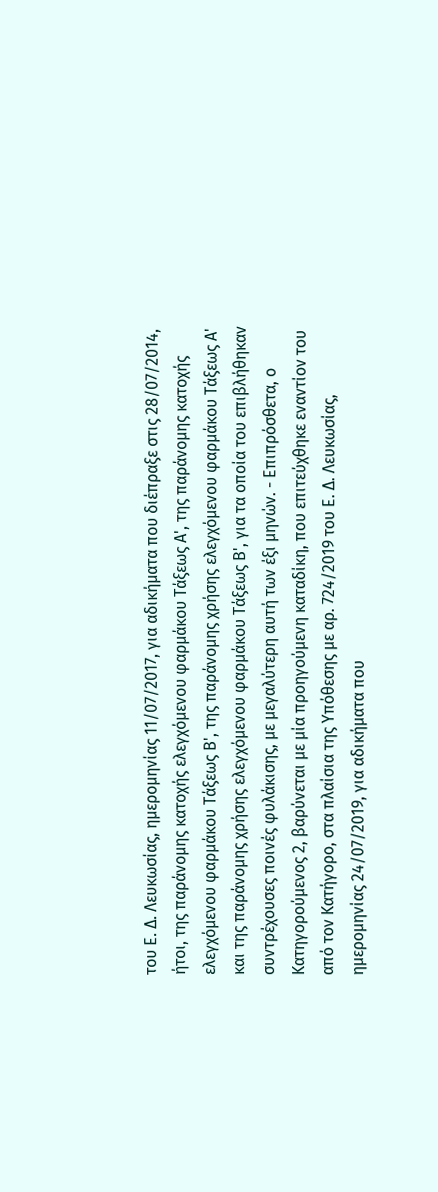του Ε. Δ. Λευκωσίας, ημερομηνίας 11/07/2017, για αδικήματα που διέπραξε στις 28/07/2014, ήτοι, της παράνομης κατοχής ελεγχόμενου φαρμάκου Τάξεως Α', της παράνομης κατοχής ελεγχόμενου φαρμάκου Τάξεως Β', της παράνομης χρήσης ελεγχόμενου φαρμάκου Τάξεως Α' και της παράνομης χρήσης ελεγχόμενου φαρμάκου Τάξεως Β', για τα οποία του επιβλήθηκαν συντρέχουσες ποινές φυλάκισης, με μεγαλύτερη αυτή των έξι μηνών. - Επιπρόσθετα, ο Κατηγορούμενος 2, βαρύνεται με μία προηγούμενη καταδίκη, που επιτεύχθηκε εναντίον του από τον Κατήγορο, στα πλαίσια της Υπόθεσης με αρ. 724/2019 του Ε. Δ. Λευκωσίας, ημερομηνίας 24/07/2019, για αδικήματα που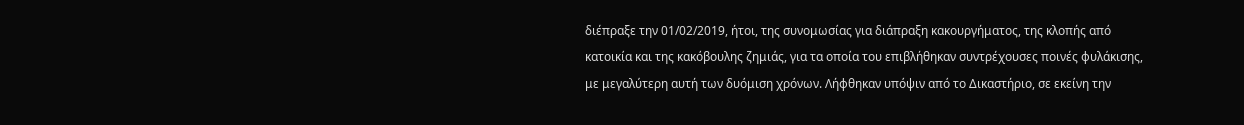διέπραξε την 01/02/2019, ήτοι, της συνομωσίας για διάπραξη κακουργήματος, της κλοπής από κατοικία και της κακόβουλης ζημιάς, για τα οποία του επιβλήθηκαν συντρέχουσες ποινές φυλάκισης, με μεγαλύτερη αυτή των δυόμιση χρόνων. Λήφθηκαν υπόψιν από το Δικαστήριο, σε εκείνη την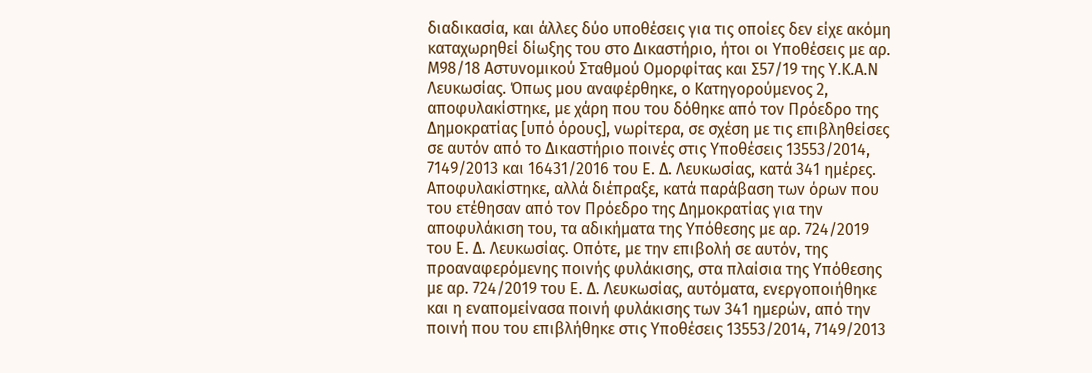διαδικασία, και άλλες δύο υποθέσεις για τις οποίες δεν είχε ακόμη καταχωρηθεί δίωξης του στο Δικαστήριο, ήτοι οι Υποθέσεις με αρ. Μ98/18 Αστυνομικού Σταθμού Ομορφίτας και Σ57/19 της Υ.Κ.Α.Ν Λευκωσίας. Όπως μου αναφέρθηκε, ο Κατηγορούμενος 2, αποφυλακίστηκε, με χάρη που του δόθηκε από τον Πρόεδρο της Δημοκρατίας [υπό όρους], νωρίτερα, σε σχέση με τις επιβληθείσες σε αυτόν από το Δικαστήριο ποινές στις Υποθέσεις 13553/2014, 7149/2013 και 16431/2016 του Ε. Δ. Λευκωσίας, κατά 341 ημέρες. Αποφυλακίστηκε, αλλά διέπραξε, κατά παράβαση των όρων που του ετέθησαν από τον Πρόεδρο της Δημοκρατίας για την αποφυλάκιση του, τα αδικήματα της Υπόθεσης με αρ. 724/2019 του Ε. Δ. Λευκωσίας. Οπότε, με την επιβολή σε αυτόν, της προαναφερόμενης ποινής φυλάκισης, στα πλαίσια της Υπόθεσης με αρ. 724/2019 του Ε. Δ. Λευκωσίας, αυτόματα, ενεργοποιήθηκε και η εναπομείνασα ποινή φυλάκισης των 341 ημερών, από την ποινή που του επιβλήθηκε στις Υποθέσεις 13553/2014, 7149/2013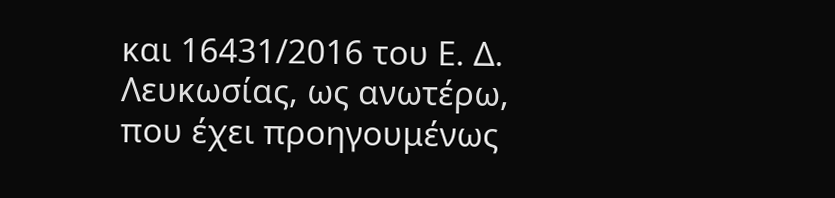και 16431/2016 του Ε. Δ. Λευκωσίας, ως ανωτέρω, που έχει προηγουμένως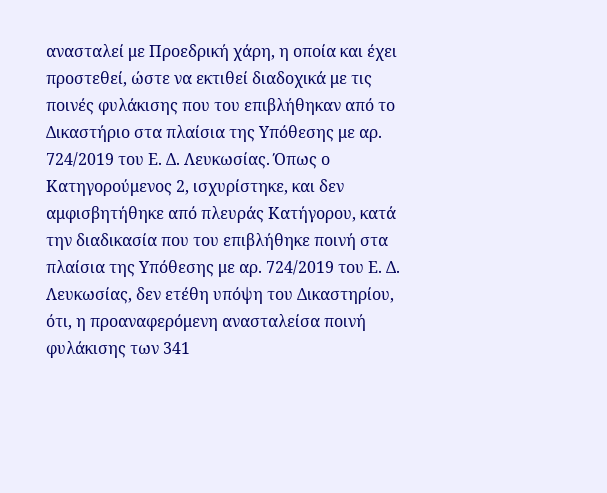ανασταλεί με Προεδρική χάρη, η οποία και έχει προστεθεί, ώστε να εκτιθεί διαδοχικά με τις ποινές φυλάκισης που του επιβλήθηκαν από το Δικαστήριο στα πλαίσια της Υπόθεσης με αρ. 724/2019 του Ε. Δ. Λευκωσίας. Όπως ο Κατηγορούμενος 2, ισχυρίστηκε, και δεν αμφισβητήθηκε από πλευράς Κατήγορου, κατά την διαδικασία που του επιβλήθηκε ποινή στα πλαίσια της Υπόθεσης με αρ. 724/2019 του Ε. Δ. Λευκωσίας, δεν ετέθη υπόψη του Δικαστηρίου, ότι, η προαναφερόμενη ανασταλείσα ποινή φυλάκισης των 341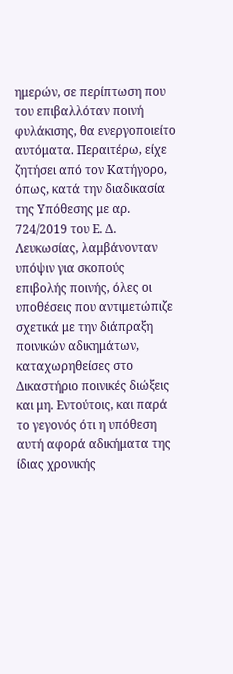ημερών, σε περίπτωση που του επιβαλλόταν ποινή φυλάκισης, θα ενεργοποιείτο αυτόματα. Περαιτέρω, είχε ζητήσει από τον Κατήγορο, όπως, κατά την διαδικασία της Υπόθεσης με αρ. 724/2019 του Ε. Δ. Λευκωσίας, λαμβάνονταν υπόψιν για σκοπούς επιβολής ποινής, όλες οι υποθέσεις που αντιμετώπιζε σχετικά με την διάπραξη ποινικών αδικημάτων, καταχωρηθείσες στο Δικαστήριο ποινικές διώξεις και μη. Εντούτοις, και παρά το γεγονός ότι η υπόθεση αυτή αφορά αδικήματα της ίδιας χρονικής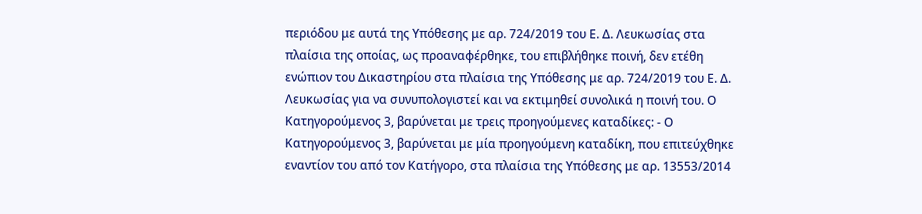περιόδου με αυτά της Υπόθεσης με αρ. 724/2019 του Ε. Δ. Λευκωσίας στα πλαίσια της οποίας, ως προαναφέρθηκε, του επιβλήθηκε ποινή, δεν ετέθη ενώπιον του Δικαστηρίου στα πλαίσια της Υπόθεσης με αρ. 724/2019 του Ε. Δ. Λευκωσίας για να συνυπολογιστεί και να εκτιμηθεί συνολικά η ποινή του. Ο Κατηγορούμενος 3, βαρύνεται με τρεις προηγούμενες καταδίκες: - Ο Κατηγορούμενος 3, βαρύνεται με μία προηγούμενη καταδίκη, που επιτεύχθηκε εναντίον του από τον Κατήγορο, στα πλαίσια της Υπόθεσης με αρ. 13553/2014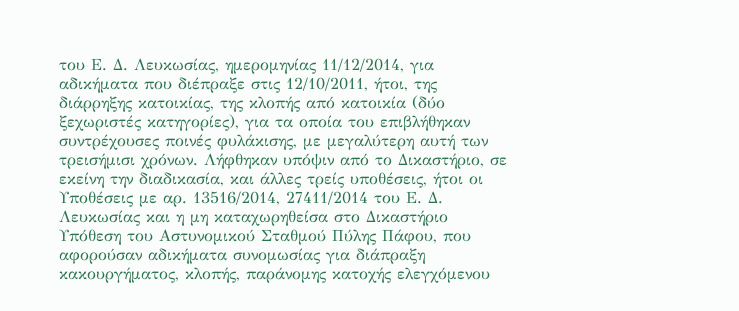του Ε. Δ. Λευκωσίας, ημερομηνίας 11/12/2014, για αδικήματα που διέπραξε στις 12/10/2011, ήτοι, της διάρρηξης κατοικίας, της κλοπής από κατοικία (δύο ξεχωριστές κατηγορίες), για τα οποία του επιβλήθηκαν συντρέχουσες ποινές φυλάκισης, με μεγαλύτερη αυτή των τρεισήμισι χρόνων. Λήφθηκαν υπόψιν από το Δικαστήριο, σε εκείνη την διαδικασία, και άλλες τρείς υποθέσεις, ήτοι οι Υποθέσεις με αρ. 13516/2014, 27411/2014 του Ε. Δ. Λευκωσίας και η μη καταχωρηθείσα στο Δικαστήριο Υπόθεση του Αστυνομικού Σταθμού Πύλης Πάφου, που αφορούσαν αδικήματα συνομωσίας για διάπραξη κακουργήματος, κλοπής, παράνομης κατοχής ελεγχόμενου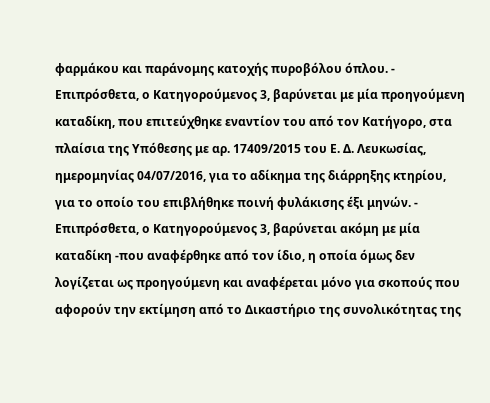φαρμάκου και παράνομης κατοχής πυροβόλου όπλου. - Επιπρόσθετα, ο Κατηγορούμενος 3, βαρύνεται με μία προηγούμενη καταδίκη, που επιτεύχθηκε εναντίον του από τον Κατήγορο, στα πλαίσια της Υπόθεσης με αρ. 17409/2015 του Ε. Δ. Λευκωσίας, ημερομηνίας 04/07/2016, για το αδίκημα της διάρρηξης κτηρίου, για το οποίο του επιβλήθηκε ποινή φυλάκισης έξι μηνών. - Επιπρόσθετα, ο Κατηγορούμενος 3, βαρύνεται ακόμη με μία καταδίκη -που αναφέρθηκε από τον ίδιο, η οποία όμως δεν λογίζεται ως προηγούμενη και αναφέρεται μόνο για σκοπούς που αφορούν την εκτίμηση από το Δικαστήριο της συνολικότητας της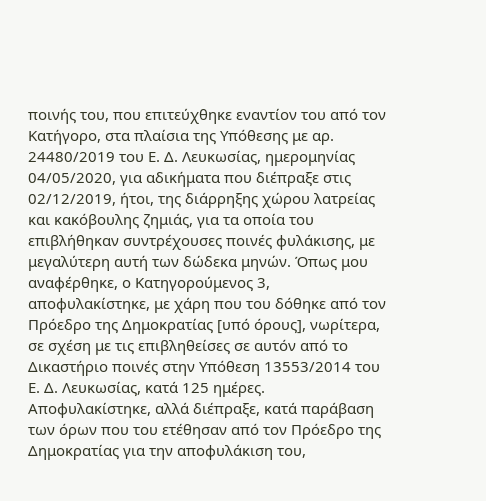ποινής του, που επιτεύχθηκε εναντίον του από τον Κατήγορο, στα πλαίσια της Υπόθεσης με αρ. 24480/2019 του Ε. Δ. Λευκωσίας, ημερομηνίας 04/05/2020, για αδικήματα που διέπραξε στις 02/12/2019, ήτοι, της διάρρηξης χώρου λατρείας και κακόβουλης ζημιάς, για τα οποία του επιβλήθηκαν συντρέχουσες ποινές φυλάκισης, με μεγαλύτερη αυτή των δώδεκα μηνών. Όπως μου αναφέρθηκε, ο Κατηγορούμενος 3, αποφυλακίστηκε, με χάρη που του δόθηκε από τον Πρόεδρο της Δημοκρατίας [υπό όρους], νωρίτερα, σε σχέση με τις επιβληθείσες σε αυτόν από το Δικαστήριο ποινές στην Υπόθεση 13553/2014 του Ε. Δ. Λευκωσίας, κατά 125 ημέρες. Αποφυλακίστηκε, αλλά διέπραξε, κατά παράβαση των όρων που του ετέθησαν από τον Πρόεδρο της Δημοκρατίας για την αποφυλάκιση του,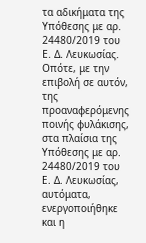τα αδικήματα της Υπόθεσης με αρ. 24480/2019 του Ε. Δ. Λευκωσίας. Οπότε, με την επιβολή σε αυτόν, της προαναφερόμενης ποινής φυλάκισης, στα πλαίσια της Υπόθεσης με αρ. 24480/2019 του Ε. Δ. Λευκωσίας, αυτόματα, ενεργοποιήθηκε και η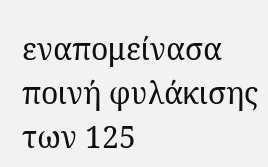εναπομείνασα ποινή φυλάκισης των 125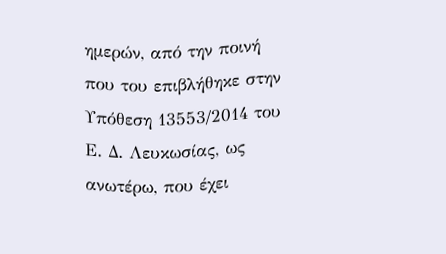ημερών, από την ποινή που του επιβλήθηκε στην Υπόθεση 13553/2014 του Ε. Δ. Λευκωσίας, ως ανωτέρω, που έχει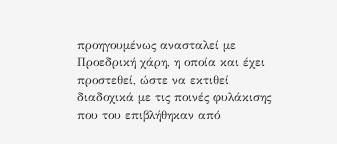προηγουμένως ανασταλεί με Προεδρική χάρη, η οποία και έχει προστεθεί, ώστε να εκτιθεί διαδοχικά με τις ποινές φυλάκισης που του επιβλήθηκαν από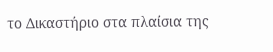το Δικαστήριο στα πλαίσια της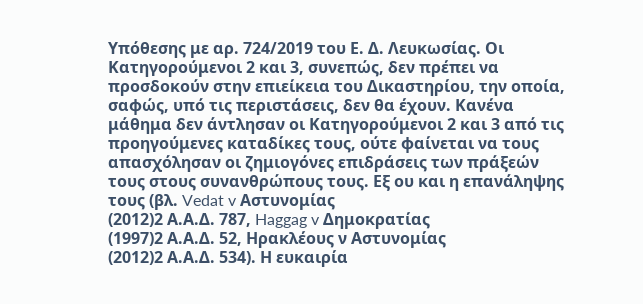Υπόθεσης με αρ. 724/2019 του Ε. Δ. Λευκωσίας. Οι Κατηγορούμενοι 2 και 3, συνεπώς, δεν πρέπει να προσδοκούν στην επιείκεια του Δικαστηρίου, την οποία, σαφώς, υπό τις περιστάσεις, δεν θα έχουν. Κανένα μάθημα δεν άντλησαν οι Κατηγορούμενοι 2 και 3 από τις προηγούμενες καταδίκες τους, ούτε φαίνεται να τους απασχόλησαν οι ζημιογόνες επιδράσεις των πράξεών τους στους συνανθρώπους τους. Εξ ου και η επανάληψης τους (βλ. Vedat v Αστυνομίας
(2012)2 Α.Α.Δ. 787, Haggag v Δημοκρατίας
(1997)2 Α.Α.Δ. 52, Ηρακλέους ν Αστυνομίας
(2012)2 Α.Α.Δ. 534). Η ευκαιρία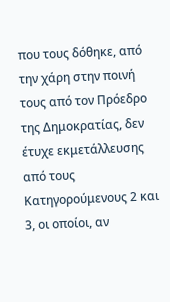που τους δόθηκε, από την χάρη στην ποινή τους από τον Πρόεδρο της Δημοκρατίας, δεν έτυχε εκμετάλλευσης από τους Κατηγορούμενους 2 και 3, οι οποίοι, αν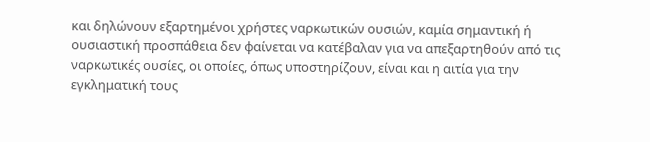και δηλώνουν εξαρτημένοι χρήστες ναρκωτικών ουσιών, καμία σημαντική ή ουσιαστική προσπάθεια δεν φαίνεται να κατέβαλαν για να απεξαρτηθούν από τις ναρκωτικές ουσίες, οι οποίες, όπως υποστηρίζουν, είναι και η αιτία για την εγκληματική τους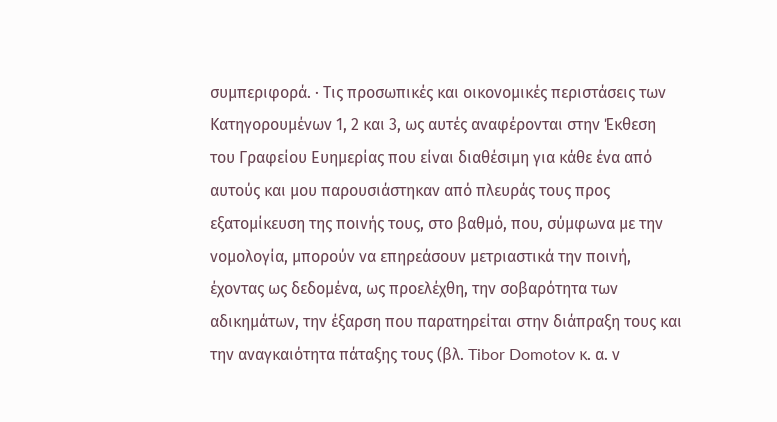συμπεριφορά. · Τις προσωπικές και οικονομικές περιστάσεις των Κατηγορουμένων 1, 2 και 3, ως αυτές αναφέρονται στην Έκθεση του Γραφείου Ευημερίας που είναι διαθέσιμη για κάθε ένα από αυτούς και μου παρουσιάστηκαν από πλευράς τους προς εξατομίκευση της ποινής τους, στο βαθμό, που, σύμφωνα με την νομολογία, μπορούν να επηρεάσουν μετριαστικά την ποινή, έχοντας ως δεδομένα, ως προελέχθη, την σοβαρότητα των αδικημάτων, την έξαρση που παρατηρείται στην διάπραξη τους και την αναγκαιότητα πάταξης τους (βλ. Tibor Domotov κ. α. ν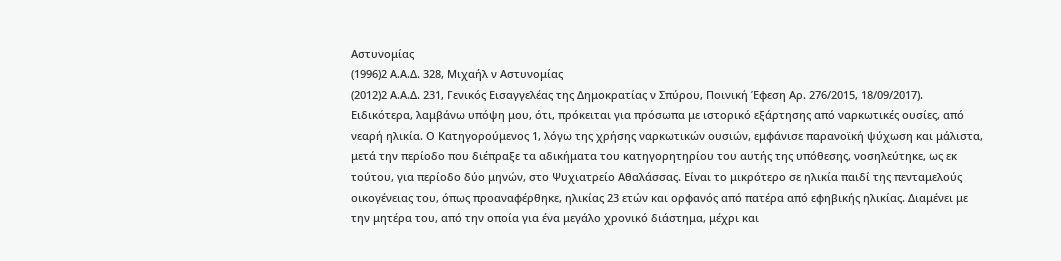Αστυνομίας
(1996)2 Α.Α.Δ. 328, Μιχαήλ ν Αστυνομίας
(2012)2 Α.Α.Δ. 231, Γενικός Εισαγγελέας της Δημοκρατίας ν Σπύρου, Ποινική Έφεση Αρ. 276/2015, 18/09/2017). Ειδικότερα, λαμβάνω υπόψη μου, ότι, πρόκειται για πρόσωπα με ιστορικό εξάρτησης από ναρκωτικές ουσίες, από νεαρή ηλικία. Ο Κατηγορούμενος 1, λόγω της χρήσης ναρκωτικών ουσιών, εμφάνισε παρανοϊκή ψύχωση και μάλιστα, μετά την περίοδο που διέπραξε τα αδικήματα του κατηγορητηρίου του αυτής της υπόθεσης, νοσηλεύτηκε, ως εκ τούτου, για περίοδο δύο μηνών, στο Ψυχιατρείο Αθαλάσσας. Είναι το μικρότερο σε ηλικία παιδί της πενταμελούς οικογένειας του, όπως προαναφέρθηκε, ηλικίας 23 ετών και ορφανός από πατέρα από εφηβικής ηλικίας. Διαμένει με την μητέρα του, από την οποία για ένα μεγάλο χρονικό διάστημα, μέχρι και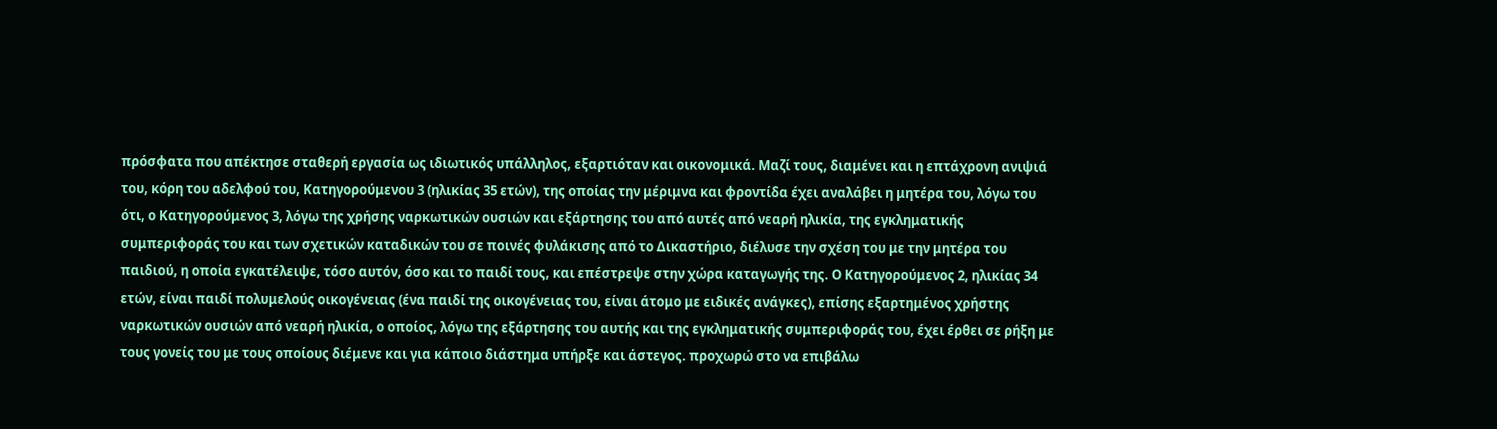πρόσφατα που απέκτησε σταθερή εργασία ως ιδιωτικός υπάλληλος, εξαρτιόταν και οικονομικά. Μαζί τους, διαμένει και η επτάχρονη ανιψιά του, κόρη του αδελφού του, Κατηγορούμενου 3 (ηλικίας 35 ετών), της οποίας την μέριμνα και φροντίδα έχει αναλάβει η μητέρα του, λόγω του ότι, ο Κατηγορούμενος 3, λόγω της χρήσης ναρκωτικών ουσιών και εξάρτησης του από αυτές από νεαρή ηλικία, της εγκληματικής συμπεριφοράς του και των σχετικών καταδικών του σε ποινές φυλάκισης από το Δικαστήριο, διέλυσε την σχέση του με την μητέρα του παιδιού, η οποία εγκατέλειψε, τόσο αυτόν, όσο και το παιδί τους, και επέστρεψε στην χώρα καταγωγής της. Ο Κατηγορούμενος 2, ηλικίας 34 ετών, είναι παιδί πολυμελούς οικογένειας (ένα παιδί της οικογένειας του, είναι άτομο με ειδικές ανάγκες), επίσης εξαρτημένος χρήστης ναρκωτικών ουσιών από νεαρή ηλικία, ο οποίος, λόγω της εξάρτησης του αυτής και της εγκληματικής συμπεριφοράς του, έχει έρθει σε ρήξη με τους γονείς του με τους οποίους διέμενε και για κάποιο διάστημα υπήρξε και άστεγος. προχωρώ στο να επιβάλω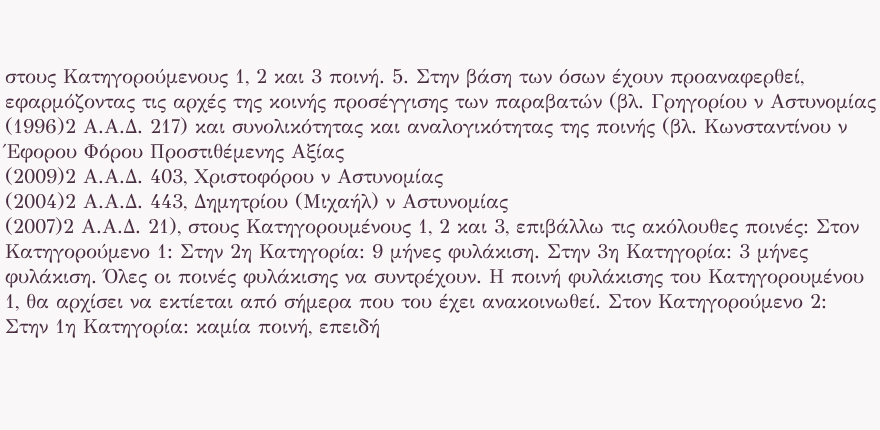στους Κατηγορούμενους 1, 2 και 3 ποινή. 5. Στην βάση των όσων έχουν προαναφερθεί, εφαρμόζοντας τις αρχές της κοινής προσέγγισης των παραβατών (βλ. Γρηγορίου ν Αστυνομίας
(1996)2 Α.Α.Δ. 217) και συνολικότητας και αναλογικότητας της ποινής (βλ. Κωνσταντίνου ν Έφορου Φόρου Προστιθέμενης Αξίας
(2009)2 Α.Α.Δ. 403, Χριστοφόρου ν Αστυνομίας
(2004)2 Α.Α.Δ. 443, Δημητρίου (Μιχαήλ) ν Αστυνομίας
(2007)2 Α.Α.Δ. 21), στους Κατηγορουμένους 1, 2 και 3, επιβάλλω τις ακόλουθες ποινές: Στον Κατηγορούμενο 1: Στην 2η Κατηγορία: 9 μήνες φυλάκιση. Στην 3η Κατηγορία: 3 μήνες φυλάκιση. Όλες οι ποινές φυλάκισης να συντρέχουν. Η ποινή φυλάκισης του Κατηγορουμένου 1, θα αρχίσει να εκτίεται από σήμερα που του έχει ανακοινωθεί. Στον Κατηγορούμενο 2: Στην 1η Κατηγορία: καμία ποινή, επειδή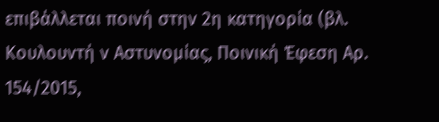επιβάλλεται ποινή στην 2η κατηγορία (βλ. Κουλουντή ν Αστυνομίας, Ποινική Έφεση Αρ. 154/2015,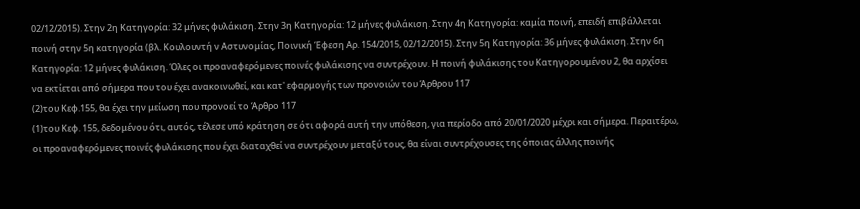02/12/2015). Στην 2η Κατηγορία: 32 μήνες φυλάκιση. Στην 3η Κατηγορία: 12 μήνες φυλάκιση. Στην 4η Κατηγορία: καμία ποινή, επειδή επιβάλλεται ποινή στην 5η κατηγορία (βλ. Κουλουντή ν Αστυνομίας, Ποινική Έφεση Αρ. 154/2015, 02/12/2015). Στην 5η Κατηγορία: 36 μήνες φυλάκιση. Στην 6η Κατηγορία: 12 μήνες φυλάκιση. Όλες οι προαναφερόμενες ποινές φυλάκισης να συντρέχουν. Η ποινή φυλάκισης του Κατηγορουμένου 2, θα αρχίσει να εκτίεται από σήμερα που του έχει ανακοινωθεί, και κατ' εφαρμογής των προνοιών του Άρθρου 117
(2)του Κεφ.155, θα έχει την μείωση που προνοεί το Άρθρο 117
(1)του Κεφ. 155, δεδομένου ότι, αυτός, τέλεσε υπό κράτηση σε ότι αφορά αυτή την υπόθεση, για περίοδο από 20/01/2020 μέχρι και σήμερα. Περαιτέρω, οι προαναφερόμενες ποινές φυλάκισης που έχει διαταχθεί να συντρέχουν μεταξύ τους, θα είναι συντρέχουσες της όποιας άλλης ποινής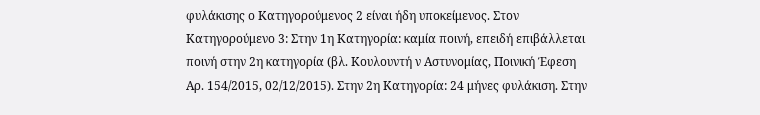φυλάκισης ο Κατηγορούμενος 2 είναι ήδη υποκείμενος. Στον Κατηγορούμενο 3: Στην 1η Κατηγορία: καμία ποινή, επειδή επιβάλλεται ποινή στην 2η κατηγορία (βλ. Κουλουντή ν Αστυνομίας, Ποινική Έφεση Αρ. 154/2015, 02/12/2015). Στην 2η Κατηγορία: 24 μήνες φυλάκιση. Στην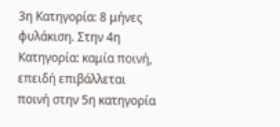3η Κατηγορία: 8 μήνες φυλάκιση. Στην 4η Κατηγορία: καμία ποινή, επειδή επιβάλλεται ποινή στην 5η κατηγορία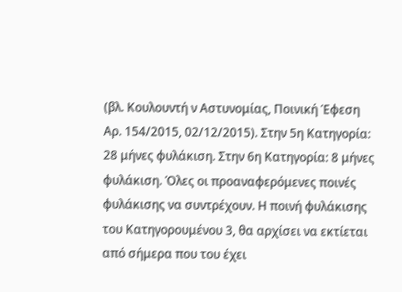(βλ. Κουλουντή ν Αστυνομίας, Ποινική Έφεση Αρ. 154/2015, 02/12/2015). Στην 5η Κατηγορία: 28 μήνες φυλάκιση. Στην 6η Κατηγορία: 8 μήνες φυλάκιση. Όλες οι προαναφερόμενες ποινές φυλάκισης να συντρέχουν. Η ποινή φυλάκισης του Κατηγορουμένου 3, θα αρχίσει να εκτίεται από σήμερα που του έχει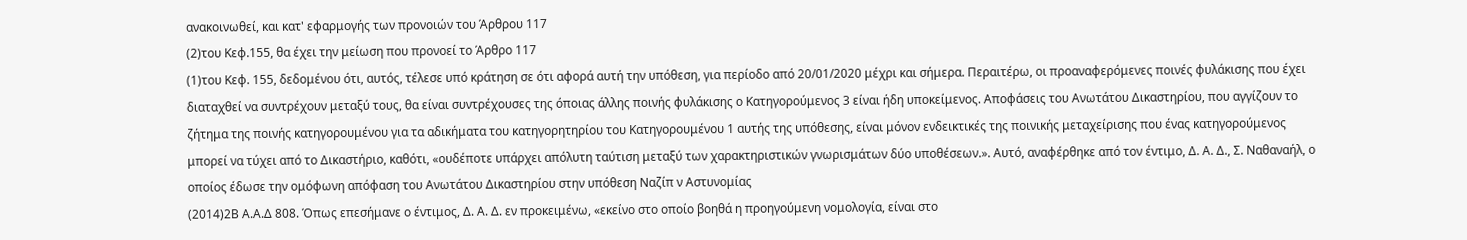ανακοινωθεί, και κατ' εφαρμογής των προνοιών του Άρθρου 117
(2)του Κεφ.155, θα έχει την μείωση που προνοεί το Άρθρο 117
(1)του Κεφ. 155, δεδομένου ότι, αυτός, τέλεσε υπό κράτηση σε ότι αφορά αυτή την υπόθεση, για περίοδο από 20/01/2020 μέχρι και σήμερα. Περαιτέρω, οι προαναφερόμενες ποινές φυλάκισης που έχει διαταχθεί να συντρέχουν μεταξύ τους, θα είναι συντρέχουσες της όποιας άλλης ποινής φυλάκισης ο Κατηγορούμενος 3 είναι ήδη υποκείμενος. Αποφάσεις του Ανωτάτου Δικαστηρίου, που αγγίζουν το ζήτημα της ποινής κατηγορουμένου για τα αδικήματα του κατηγορητηρίου του Κατηγορουμένου 1 αυτής της υπόθεσης, είναι μόνον ενδεικτικές της ποινικής μεταχείρισης που ένας κατηγορούμενος μπορεί να τύχει από το Δικαστήριο, καθότι, «ουδέποτε υπάρχει απόλυτη ταύτιση μεταξύ των χαρακτηριστικών γνωρισμάτων δύο υποθέσεων.». Αυτό, αναφέρθηκε από τον έντιμο, Δ. Α. Δ., Σ. Ναθαναήλ, ο οποίος έδωσε την ομόφωνη απόφαση του Ανωτάτου Δικαστηρίου στην υπόθεση Ναζίπ ν Αστυνομίας
(2014)2Β Α.Α.Δ 808. Όπως επεσήμανε ο έντιμος, Δ. Α. Δ. εν προκειμένω, «εκείνο στο οποίο βοηθά η προηγούμενη νομολογία, είναι στο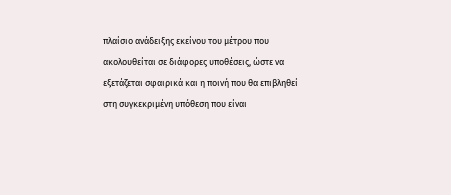πλαίσιο ανάδειξης εκείνου του μέτρου που ακολουθείται σε διάφορες υποθέσεις, ώστε να εξετάζεται σφαιρικά και η ποινή που θα επιβληθεί στη συγκεκριμένη υπόθεση που είναι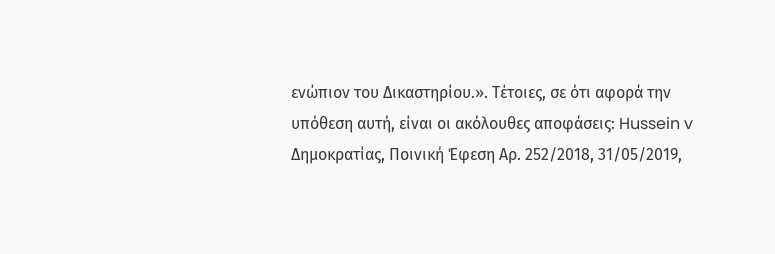ενώπιον του Δικαστηρίου.». Τέτοιες, σε ότι αφορά την υπόθεση αυτή, είναι οι ακόλουθες αποφάσεις: Hussein v Δημοκρατίας, Ποινική Έφεση Αρ. 252/2018, 31/05/2019,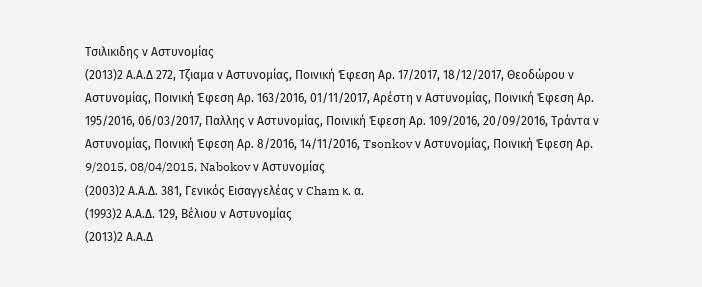Τσιλικιδης ν Αστυνομίας
(2013)2 Α.Α.Δ 272, Τζιαμα ν Αστυνομίας, Ποινική Έφεση Αρ. 17/2017, 18/12/2017, Θεοδώρου ν Αστυνομίας, Ποινική Έφεση Αρ. 163/2016, 01/11/2017, Αρέστη ν Αστυνομίας, Ποινική Έφεση Αρ. 195/2016, 06/03/2017, Παλλης ν Αστυνομίας, Ποινική Έφεση Αρ. 109/2016, 20/09/2016, Τράντα ν Αστυνομίας, Ποινική Έφεση Αρ. 8/2016, 14/11/2016, Tsonkov ν Αστυνομίας, Ποινική Έφεση Αρ. 9/2015, 08/04/2015, Nabokov ν Αστυνομίας
(2003)2 Α.Α.Δ. 381, Γενικός Εισαγγελέας ν Cham κ. α.
(1993)2 Α.Α.Δ. 129, Βέλιου ν Αστυνομίας
(2013)2 Α.Α.Δ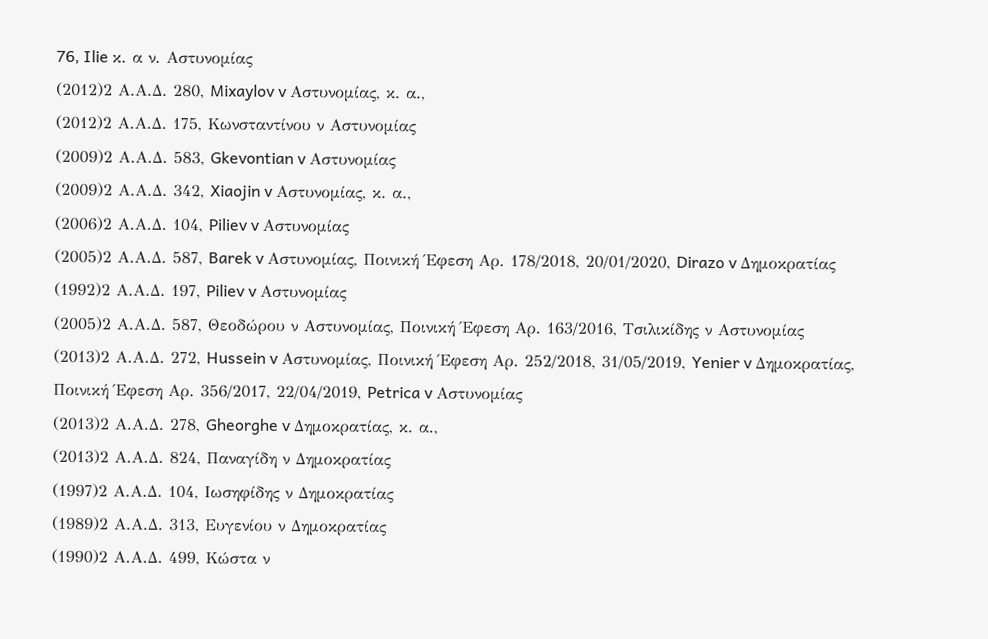76, Ilie κ. α ν. Αστυνομίας
(2012)2 Α.Α.Δ. 280, Mixaylov v Αστυνομίας, κ. α.,
(2012)2 Α.Α.Δ. 175, Κωνσταντίνου ν Αστυνομίας
(2009)2 Α.Α.Δ. 583, Gkevontian v Αστυνομίας
(2009)2 Α.Α.Δ. 342, Xiaojin v Αστυνομίας, κ. α.,
(2006)2 Α.Α.Δ. 104, Piliev v Αστυνομίας
(2005)2 Α.Α.Δ. 587, Barek v Αστυνομίας, Ποινική Έφεση Αρ. 178/2018, 20/01/2020, Dirazo v Δημοκρατίας
(1992)2 Α.Α.Δ. 197, Piliev v Αστυνομίας
(2005)2 Α.Α.Δ. 587, Θεοδώρου ν Αστυνομίας, Ποινική Έφεση Αρ. 163/2016, Τσιλικίδης ν Αστυνομίας
(2013)2 Α.Α.Δ. 272, Hussein v Αστυνομίας, Ποινική Έφεση Αρ. 252/2018, 31/05/2019, Yenier v Δημοκρατίας, Ποινική Έφεση Αρ. 356/2017, 22/04/2019, Petrica v Αστυνομίας
(2013)2 Α.Α.Δ. 278, Gheorghe v Δημοκρατίας, κ. α.,
(2013)2 Α.Α.Δ. 824, Παναγίδη ν Δημοκρατίας
(1997)2 Α.Α.Δ. 104, Ιωσηφίδης ν Δημοκρατίας
(1989)2 Α.Α.Δ. 313, Ευγενίου ν Δημοκρατίας
(1990)2 Α.Α.Δ. 499, Κώστα ν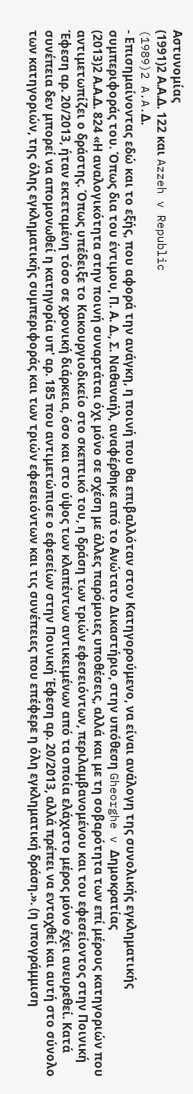Αστυνομίας
(1991)2 Α.Α.Δ. 122 και Azzeh v Republic
(1989)2 A.A.Δ.
- Επισημαίνοντας εδώ και το εξής, που αφορά την ανάγκη, η ποινή που θα επιβαλλόταν στον Κατηγορούμενο, να είναι ανάλογη της συνολικής εγκληματικής συμπεριφοράς του. Όπως δια του έντιμου, Π. Α. Δ., Σ. Ναθαναήλ, αναφέρθηκε από το Ανώτατο Δικαστήριο, στην υπόθεση Gheorghe v Δημοκρατίας
(2013)2 Α.Α.Δ. 824 «Η αναλογικότητα στην ποινή συναρτάται όχι μόνο σε σχέση με άλλες παρόμοιες υποθέσεις, αλλά και με τη σοβαρότητα των επί μέρους κατηγοριών που αντιμετωπίζει ο δράστης. Όπως υπέδειξε το Κακουργιοδικείο στο σκεπτικό του, η δράση των τριών εφεσειόντων, περιλαμβανομένου και του εφεσείοντος στην Ποινική Έφεση αρ. 20/2013, ήταν εκτεταμένη τόσο σε χρονική διάρκεια, όσο και στο ύψος των κλαπέντων αντικειμένων από τα οποία ελάχιστο μέρος μόνο έχει ανευρεθεί. Κατά συνέπεια δεν μπορεί να απομονωθεί η κατηγορία υπ' αρ. 185 που αντιμετώπισε ο εφεσείων στην Ποινική Έφεση αρ. 20/2013, αλλά πρέπει να ενταχθεί και αυτή στο σύνολο των κατηγοριών, της όλης εγκληματικής συμπεριφοράς και των τριών εφεσειόντων και τις συνέπειες που επέφερε η όλη εγκληματική δράση.». (η υπογράμμιση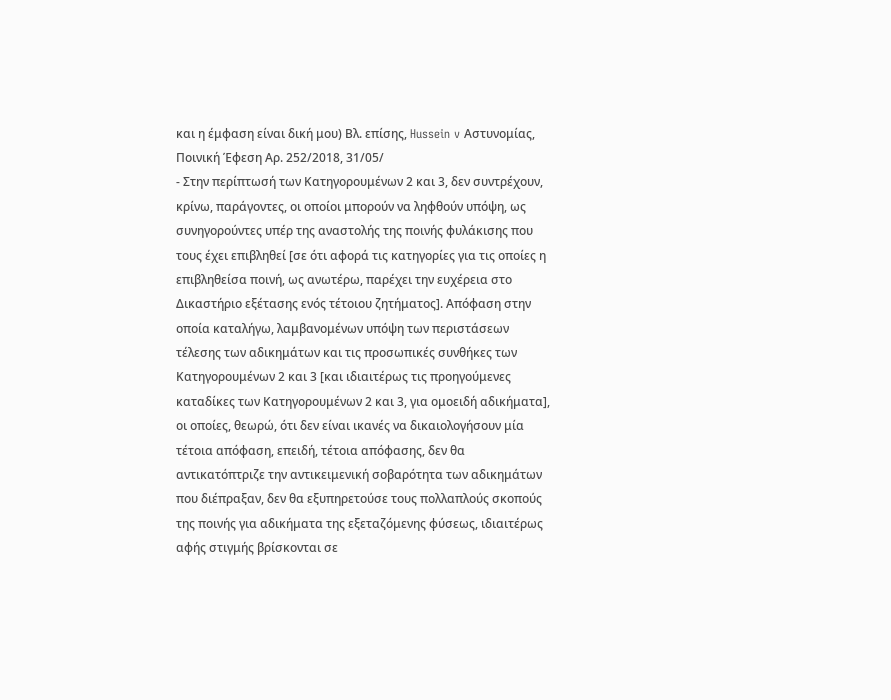και η έμφαση είναι δική μου) Βλ. επίσης, Hussein v Αστυνομίας, Ποινική Έφεση Αρ. 252/2018, 31/05/
- Στην περίπτωσή των Κατηγορουμένων 2 και 3, δεν συντρέχουν, κρίνω, παράγοντες, οι οποίοι μπορούν να ληφθούν υπόψη, ως συνηγορούντες υπέρ της αναστολής της ποινής φυλάκισης που τους έχει επιβληθεί [σε ότι αφορά τις κατηγορίες για τις οποίες η επιβληθείσα ποινή, ως ανωτέρω, παρέχει την ευχέρεια στο Δικαστήριο εξέτασης ενός τέτοιου ζητήματος]. Απόφαση στην οποία καταλήγω, λαμβανομένων υπόψη των περιστάσεων τέλεσης των αδικημάτων και τις προσωπικές συνθήκες των Κατηγορουμένων 2 και 3 [και ιδιαιτέρως τις προηγούμενες καταδίκες των Κατηγορουμένων 2 και 3, για ομοειδή αδικήματα], οι οποίες, θεωρώ, ότι δεν είναι ικανές να δικαιολογήσουν μία τέτοια απόφαση, επειδή, τέτοια απόφασης, δεν θα αντικατόπτριζε την αντικειμενική σοβαρότητα των αδικημάτων που διέπραξαν, δεν θα εξυπηρετούσε τους πολλαπλούς σκοπούς της ποινής για αδικήματα της εξεταζόμενης φύσεως, ιδιαιτέρως αφής στιγμής βρίσκονται σε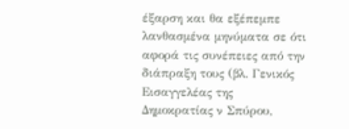έξαρση και θα εξέπεμπε λανθασμένα μηνύματα σε ότι αφορά τις συνέπειες από την διάπραξη τους (βλ. Γενικός Εισαγγελέας της Δημοκρατίας ν Σπύρου,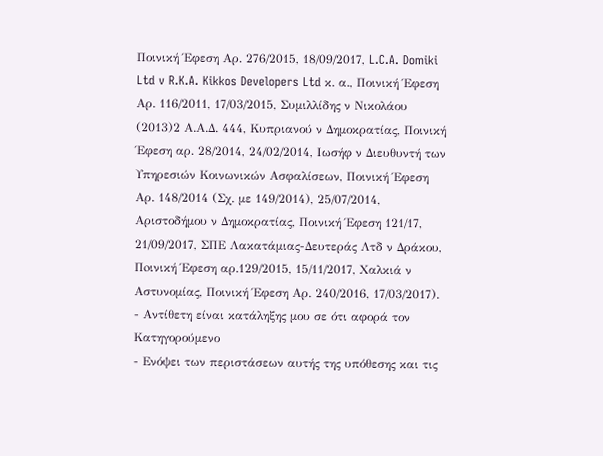Ποινική Έφεση Αρ. 276/2015, 18/09/2017, L.C.A. Domiki Ltd v R.K.A. Kikkos Developers Ltd κ. α., Ποινική Έφεση Αρ. 116/2011, 17/03/2015, Συμιλλίδης ν Νικολάου
(2013)2 Α.Α.Δ. 444, Κυπριανού ν Δημοκρατίας, Ποινική Έφεση αρ. 28/2014, 24/02/2014, Ιωσήφ ν Διευθυντή των Υπηρεσιών Κοινωνικών Ασφαλίσεων, Ποινική Έφεση Αρ. 148/2014 (Σχ. με 149/2014), 25/07/2014, Αριστοδήμου ν Δημοκρατίας, Ποινική Έφεση 121/17, 21/09/2017, ΣΠΕ Λακατάμιας-Δευτεράς Λτδ ν Δράκου, Πoινική Έφεση αρ.129/2015, 15/11/2017, Χαλκιά ν Αστυνομίας, Ποινική Έφεση Αρ. 240/2016, 17/03/2017).
- Αντίθετη είναι κατάληξης μου σε ότι αφορά τον Κατηγορούμενο
- Ενόψει των περιστάσεων αυτής της υπόθεσης και τις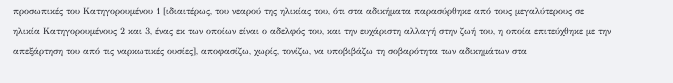προσωπικές του Κατηγορουμένου 1 [ιδιαιτέρως, του νεαρού της ηλικίας του, ότι στα αδικήματα παρασύρθηκε από τους μεγαλύτερους σε ηλικία Κατηγορουμένους 2 και 3, ένας εκ των οποίων είναι ο αδελφός του, και την ευχάριστη αλλαγή στην ζωή του, η οποία επιτεύχθηκε με την απεξάρτηση του από τις ναρκωτικές ουσίες], αποφασίζω, χωρίς, τονίζω, να υποβιβάζω τη σοβαρότητα των αδικημάτων στα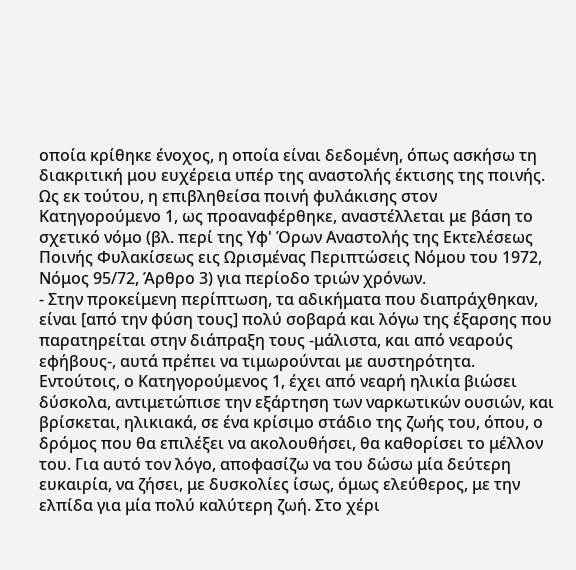οποία κρίθηκε ένοχος, η οποία είναι δεδομένη, όπως ασκήσω τη διακριτική μου ευχέρεια υπέρ της αναστολής έκτισης της ποινής. Ως εκ τούτου, η επιβληθείσα ποινή φυλάκισης στον Κατηγορούμενο 1, ως προαναφέρθηκε, αναστέλλεται με βάση το σχετικό νόμο (βλ. περί της Υφ' Όρων Αναστολής της Εκτελέσεως Ποινής Φυλακίσεως εις Ωρισμένας Περιπτώσεις Νόμου του 1972, Νόμος 95/72, Άρθρο 3) για περίοδο τριών χρόνων.
- Στην προκείμενη περίπτωση, τα αδικήματα που διαπράχθηκαν, είναι [από την φύση τους] πολύ σοβαρά και λόγω της έξαρσης που παρατηρείται στην διάπραξη τους -μάλιστα, και από νεαρούς εφήβους-, αυτά πρέπει να τιμωρούνται με αυστηρότητα. Εντούτοις, ο Κατηγορούμενος 1, έχει από νεαρή ηλικία βιώσει δύσκολα, αντιμετώπισε την εξάρτηση των ναρκωτικών ουσιών, και βρίσκεται, ηλικιακά, σε ένα κρίσιμο στάδιο της ζωής του, όπου, ο δρόμος που θα επιλέξει να ακολουθήσει, θα καθορίσει το μέλλον του. Για αυτό τον λόγο, αποφασίζω να του δώσω μία δεύτερη ευκαιρία, να ζήσει, με δυσκολίες ίσως, όμως ελεύθερος, με την ελπίδα για μία πολύ καλύτερη ζωή. Στο χέρι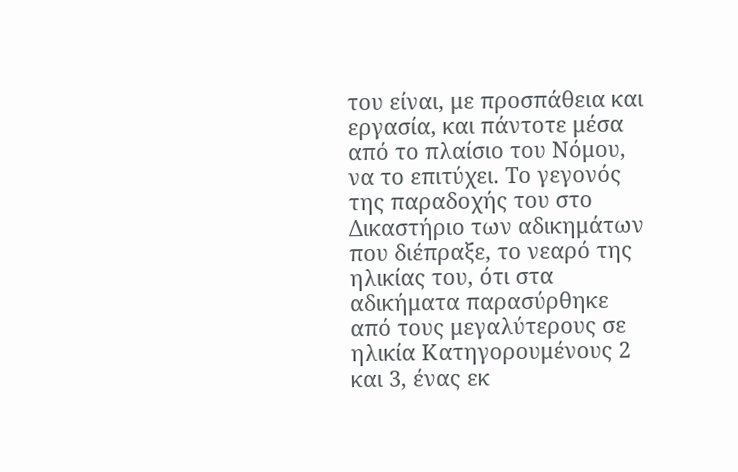του είναι, με προσπάθεια και εργασία, και πάντοτε μέσα από το πλαίσιο του Νόμου, να το επιτύχει. Το γεγονός της παραδοχής του στο Δικαστήριο των αδικημάτων που διέπραξε, το νεαρό της ηλικίας του, ότι στα αδικήματα παρασύρθηκε από τους μεγαλύτερους σε ηλικία Κατηγορουμένους 2 και 3, ένας εκ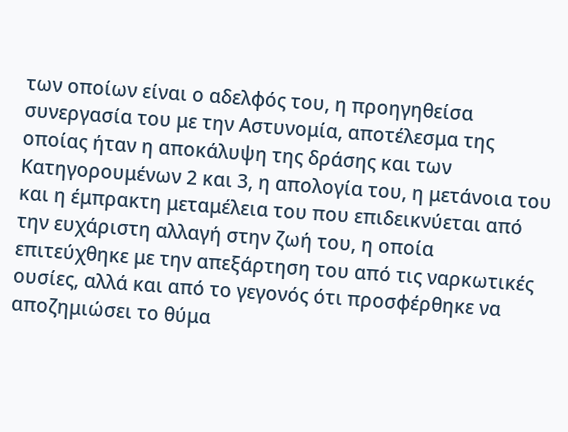των οποίων είναι ο αδελφός του, η προηγηθείσα συνεργασία του με την Αστυνομία, αποτέλεσμα της οποίας ήταν η αποκάλυψη της δράσης και των Κατηγορουμένων 2 και 3, η απολογία του, η μετάνοια του και η έμπρακτη μεταμέλεια του που επιδεικνύεται από την ευχάριστη αλλαγή στην ζωή του, η οποία επιτεύχθηκε με την απεξάρτηση του από τις ναρκωτικές ουσίες, αλλά και από το γεγονός ότι προσφέρθηκε να αποζημιώσει το θύμα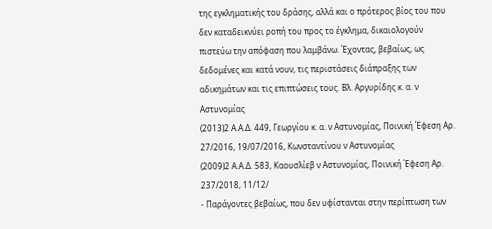της εγκληματικής του δράσης, αλλά και ο πρότερος βίος του που δεν καταδεικνύει ροπή του προς το έγκλημα, δικαιολογούν πιστεύω την απόφαση που λαμβάνω. Έχοντας, βεβαίως, ως δεδομένες και κατά νουν, τις περιστάσεις διάπραξης των αδικημάτων και τις επιπτώσεις τους. Βλ. Αργυρίδης κ. α. ν Αστυνομίας
(2013)2 Α.Α.Δ. 449, Γεωργίου κ. α. ν Αστυνομίας, Ποινική Έφεση Αρ. 27/2016, 19/07/2016, Κωνσταντίνου ν Αστυνομίας
(2009)2 Α.Α.Δ. 583, Καουσλίεβ ν Αστυνομίας, Ποινική Έφεση Αρ. 237/2018, 11/12/
- Παράγοντες βεβαίως, που δεν υφίστανται στην περίπτωση των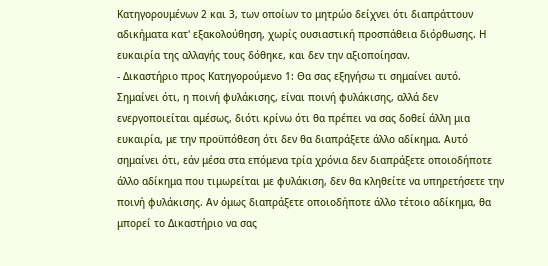Κατηγορουμένων 2 και 3, των οποίων το μητρώο δείχνει ότι διαπράττουν αδικήματα κατ' εξακολούθηση, χωρίς ουσιαστική προσπάθεια διόρθωσης. Η ευκαιρία της αλλαγής τους δόθηκε, και δεν την αξιοποίησαν.
- Δικαστήριο προς Κατηγορούμενο 1: Θα σας εξηγήσω τι σημαίνει αυτό. Σημαίνει ότι, η ποινή φυλάκισης, είναι ποινή φυλάκισης, αλλά δεν ενεργοποιείται αμέσως, διότι κρίνω ότι θα πρέπει να σας δοθεί άλλη μια ευκαιρία, με την προϋπόθεση ότι δεν θα διαπράξετε άλλο αδίκημα. Αυτό σημαίνει ότι, εάν μέσα στα επόμενα τρία χρόνια δεν διαπράξετε οποιοδήποτε άλλο αδίκημα που τιμωρείται με φυλάκιση, δεν θα κληθείτε να υπηρετήσετε την ποινή φυλάκισης. Αν όμως διαπράξετε οποιοδήποτε άλλο τέτοιο αδίκημα, θα μπορεί το Δικαστήριο να σας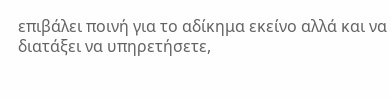επιβάλει ποινή για το αδίκημα εκείνο αλλά και να διατάξει να υπηρετήσετε,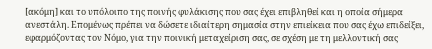[ακόμη] και το υπόλοιπο της ποινής φυλάκισης που σας έχει επιβληθεί και η οποία σήμερα ανεστάλη. Επομένως πρέπει να δώσετε ιδιαίτερη σημασία στην επιείκεια που σας έχω επιδείξει, εφαρμόζοντας τον Νόμο, για την ποινική μεταχείριση σας, σε σχέση με τη μελλοντική σας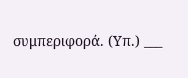συμπεριφορά. (Υπ.) ___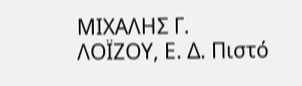ΜΙΧΑΛΗΣ Γ. ΛΟΪΖΟΥ, Ε. Δ. Πιστό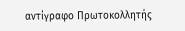αντίγραφο Πρωτοκολλητής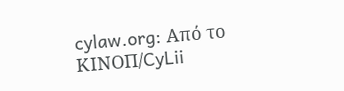cylaw.org: Από το ΚΙΝOΠ/CyLii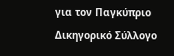για τον Παγκύπριο Δικηγορικό Σύλλογο